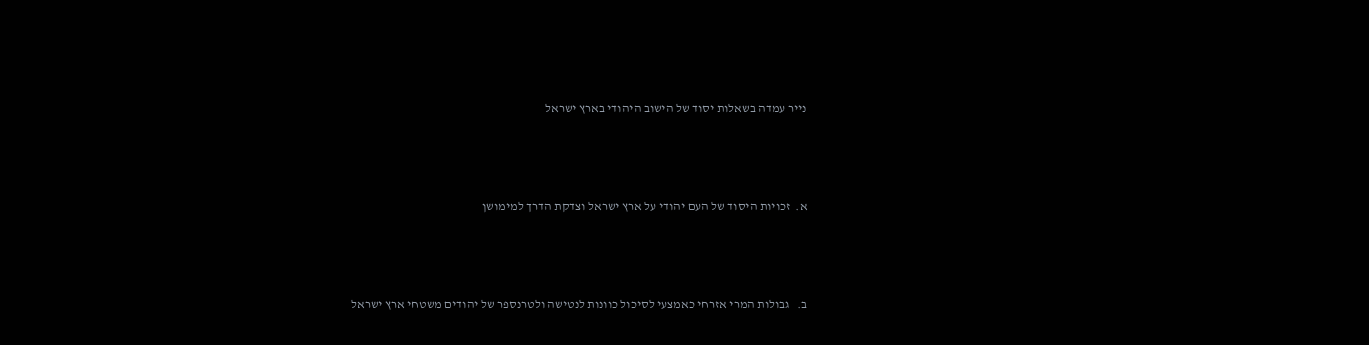נייר עמדה בשאלות יסוד של הישוב היהודי בארץ ישראל





א.  זכויות היסוד של העם יהודי על ארץ ישראל וצדקת הדרך למימושן





ב.   גבולות המרי אזרחי כאמצעי לסיכול כוונות לנטישה ולטרנספר של יהודים משטחי ארץ ישראל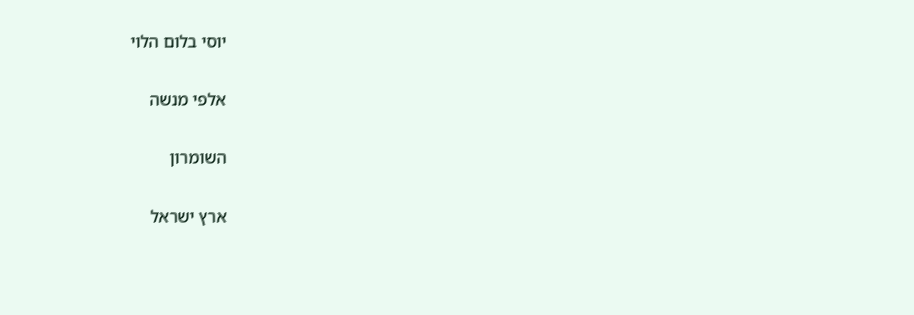יוסי בלום הלוי

אלפי מנשה

השומרון

ארץ ישראל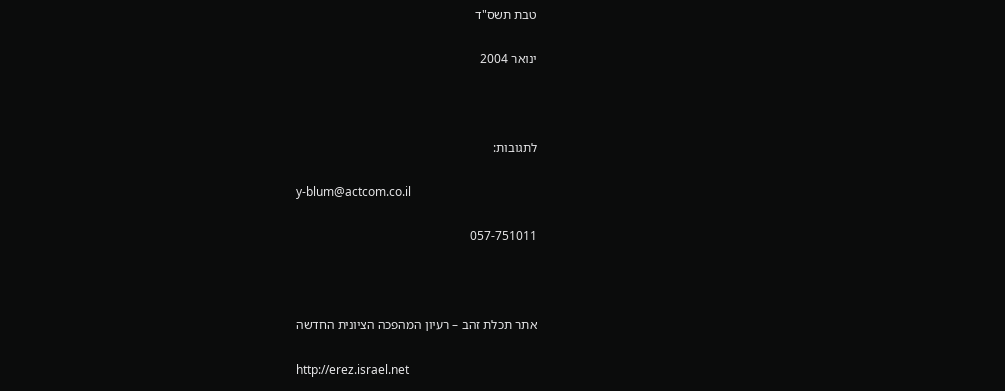טבת תשס"ד

ינואר 2004



לתגובות:

y-blum@actcom.co.il

057-751011



אתר תכלת זהב – רעיון המהפכה הציונית החדשה

http://erez.israel.net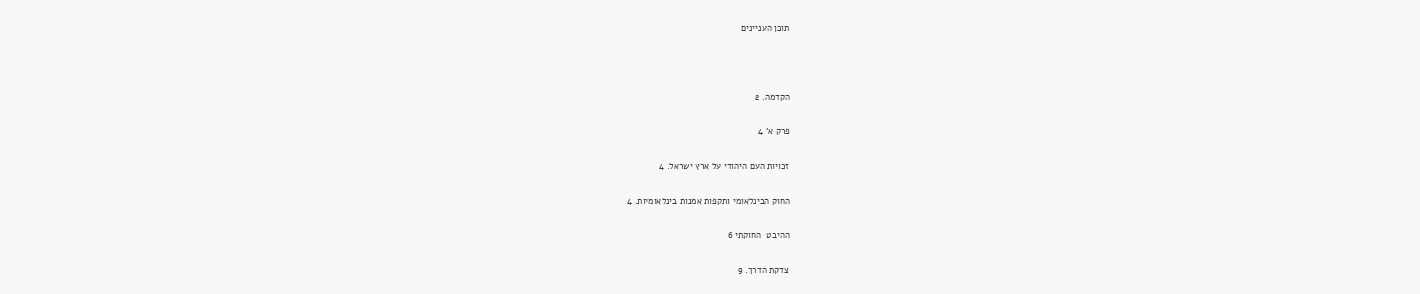תוכן העניינים



הקדמה. 2

פרק א' 4

זכויות העם היהודי על ארץ ישראל. 4

החוק הבינלאומי ותקפות אמנות בינלאומיות. 4

ההיבט  החוקתי 6

צדקת הדרך. 9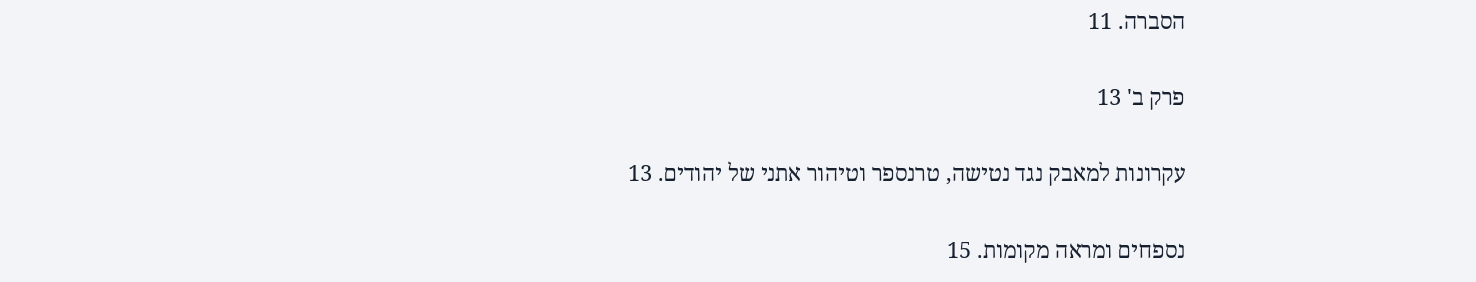הסברה. 11

פרק ב' 13

עקרונות למאבק נגד נטישה, טרנספר וטיהור אתני של יהודים. 13

נספחים ומראה מקומות. 15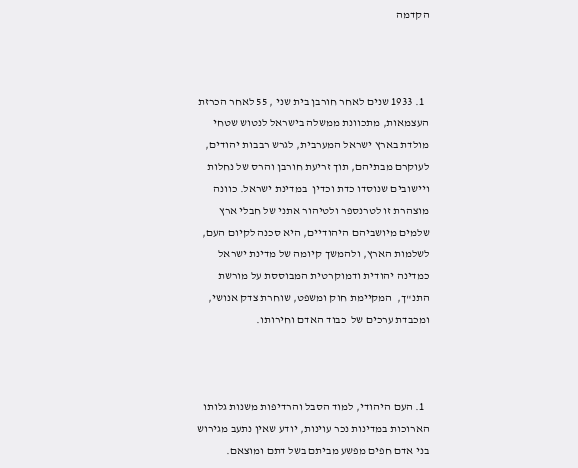הקדמה



  1. 1933 שנים לאחר חורבן בית שני , 55 לאחר הכרזת העצמאות, מתכוונת ממשלה בישראל לנטוש שטחי מולדת בארץ ישראל המערבית, לגרש רבבות יהודים, לעוקרם מבתיהם, תוך זריעת חורבן והרס של נחלות ויישובים שנוסדו כדת וכדין  במדינת ישראל. כוונה מוצהרת זו לטרנספר ולטיהור אתני של חבלי ארץ שלמים מיושביהם היהודיים, היא סכנה לקיום העם, לשלמות הארץ, ולהמשך קיומה של מדינת ישראל כמדינה יהודית ודמוקרטית המבוססת על מורשת התנ"ך,  המקיימת חוק ומשפט, שוחרת צדק אנושי, ומכבדת ערכים של  כבוד האדם וחירותו.



  1. העם היהודי, למוד הסבל והרדיפות משנות גלותו הארוכות במדינות נכר עוינות, יודע שאין נתעב מגירוש בני אדם חפים מפשע מביתם בשל דתם ומוצאם.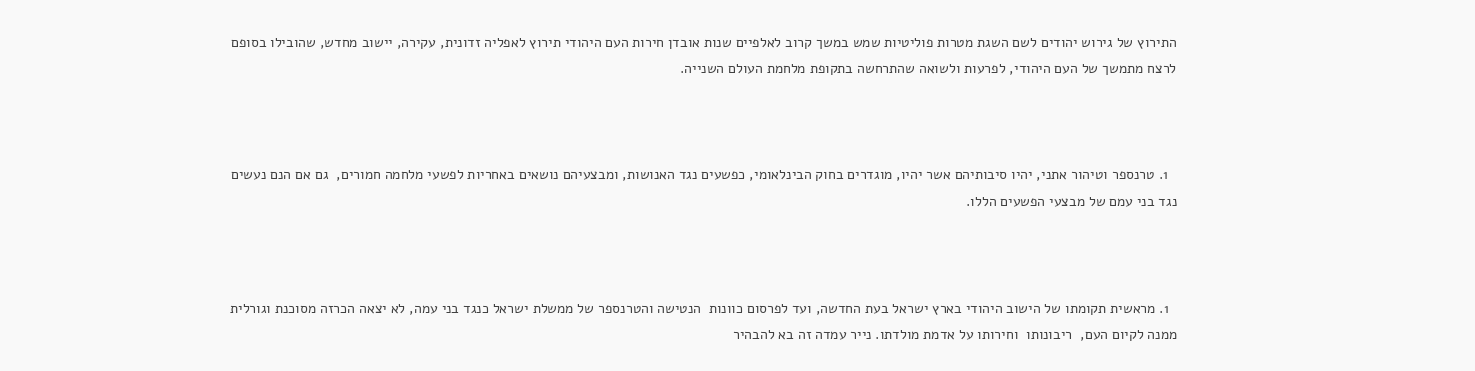התירוץ של גירוש יהודים לשם השגת מטרות פוליטיות שמש במשך קרוב לאלפיים שנות אובדן חירות העם היהודי תירוץ לאפליה זדונית, עקירה, יישוב מחדש, שהובילו בסופם לרצח מתמשך של העם היהודי, לפרעות ולשואה שהתרחשה בתקופת מלחמת העולם השנייה.



  1. טרנספר וטיהור אתני, יהיו סיבותיהם אשר יהיו, מוגדרים בחוק הבינלאומי, כפשעים נגד האנושות, ומבצעיהם נושאים באחריות לפשעי מלחמה חמורים,  גם אם הנם נעשים נגד בני עמם של מבצעי הפשעים הללו.



  1. מראשית תקומתו של הישוב היהודי בארץ ישראל בעת החדשה, ועד לפרסום כוונות  הנטישה והטרנספר של ממשלת ישראל כנגד בני עמה, לא יצאה הכרזה מסוכנת וגורלית ממנה לקיום העם,  ריבונותו  וחירותו על אדמת מולדתו. נייר עמדה זה בא להבהיר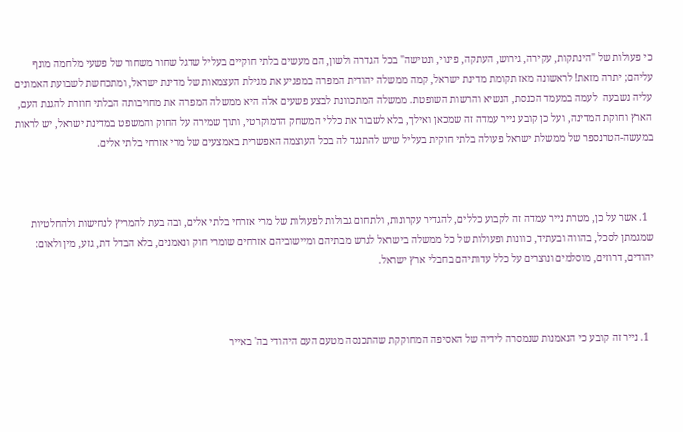כי פעולות של "הינתקות, עקירה, גירוש, העתקה, פינוי, ונטישה" בכל הגדרה ולשון, הם מעשים בלתי חוקיים בעליל שדגל שחור משחור של פשעי מלחמה מונף עליהם; יתרה מזאת! לראשונה מאז תקומת מדינת ישראל, קמה ממשלה יהודית המפרה במפגיע את מגילת העצמאות של מדינת ישראל, ומתכחשת לשבועת האמונים עליה נשבעה  לעמה במעמד הכנסת, הנשיא והרשות השופטת. ממשלה המתכוונת לבצע פשעים אלה היא ממשלה המפרה את מחויבותה הבלתי חוזרת להגנת העם, הארץ וחוקת המדינה, ועל כן קובע נייר עמדה זה שמכאן ואילך, בלא לשבור את כללי המשחק הדמוקרטי, ותוך שמירה על החוק והמשפט במדינת ישראל, יש לראות במעשה-הטרנספר של ממשלת ישראל פעולה בלתי חוקית בעליל שיש להתנגד לה בכל העוצמה האפשרית באמצעים של מרי אזרחי בלתי אלים.



  1. אשר על כן, מטרת נייר עמדה זה לקבוע כללים, להגדיר עקרונות, ולתחום גבולות לפעולות של מרי אזרחי בלתי אלים, ובה בעת להמריץ לנחישות ולהחלטיות שמגמתן לסכל, בהווה ובעתיד, כוונות ופעולות של כל ממשלה בישראל לגרש מבתיהם ומיישוביהם אזרחים שומרי חוק ונאמנים, בלא הבדל דת, גזע, מין ולאום: יהודים, דרוזים, מוסלמים ונוצרים על כלל עדותיהם בחבלי ארץ ישראל.



  1. נייר זה קובע כי הנאמנות שנמסרה לידיה של האסיפה המחוקקת שהתכנסה מטעם העם היהודי בה' באייר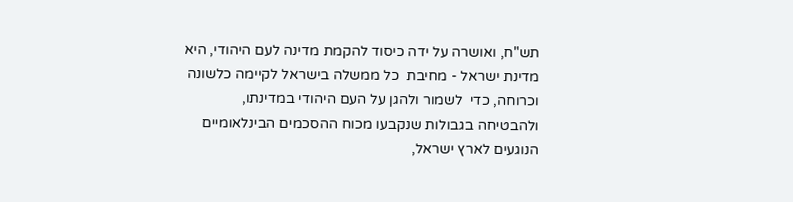תש"ח, ואושרה על ידה כיסוד להקמת מדינה לעם היהודי, היא מדינת ישראל - מחיבת  כל ממשלה בישראל לקיימה כלשונה וכרוחה, כדי  לשמור ולהגן על העם היהודי במדינתו, ולהבטיחה בגבולות שנקבעו מכוח ההסכמים הבינלאומיים הנוגעים לארץ ישראל,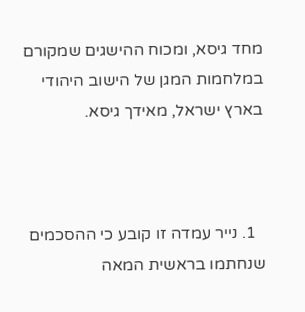מחד גיסא, ומכוח ההישגים שמקורם במלחמות המגן של הישוב היהודי בארץ ישראל, מאידך גיסא.



  1. נייר עמדה זו קובע כי ההסכמים שנחתמו בראשית המאה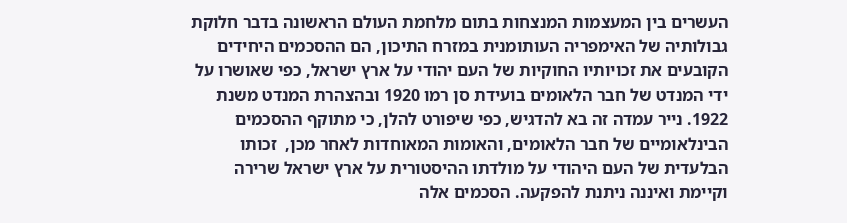העשרים בין המעצמות המנצחות בתום מלחמת העולם הראשונה בדבר חלוקת גבולותיה של האימפריה העותומנית במזרח התיכון, הם ההסכמים היחידים הקובעים את זכויותיו החוקיות של העם יהודי על ארץ ישראל, כפי שאושרו על ידי המנדט של חבר הלאומים בועידת סן רמו 1920 ובהצהרת המנדט משנת 1922. נייר עמדה זה בא להדגיש, כפי שיפורט להלן, כי מתוקף ההסכמים הבינלאומיים של חבר הלאומים, והאומות המאוחדות לאחר מכן,  זכותו הבלעדית של העם היהודי על מולדתו ההיסטורית על ארץ ישראל שרירה וקיימת ואיננה ניתנת להפקעה. הסכמים אלה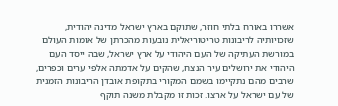אשררו באורח בלתי חוזר, שתוקם בארץ ישראל מדינה יהודית, שזכויותיה לריבונות טריטוריאלית נובעות מהכרתן של אומות העולם  במורשת העתיקה של העם היהודי על ארץ ישראל, שבה ייסד העם היהודי את ירושלים עיר הנצח, שהקים על אדמתה אלפי ערים וכפרים, שרבים מהם נתקיימו בשמם המקורי בתקופת אובדן הריבונות הזמנית של עם ישראל על ארצו. זכות זו מקבלת משנה תוקף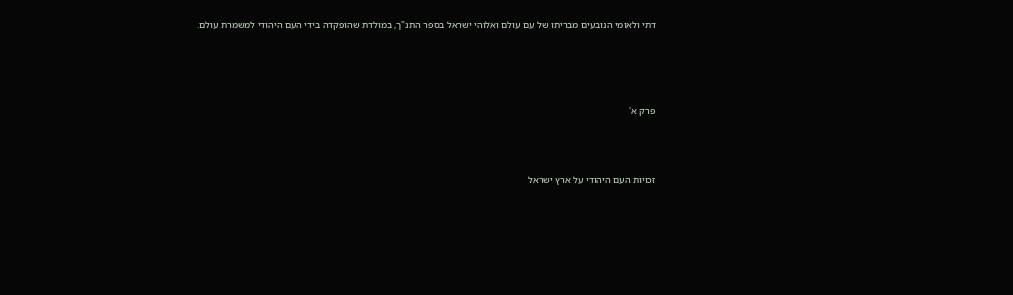דתי ולאומי הנובעים מבריתו של עם עולם ואלוהי ישראל בספר התנ"ך, במולדת שהופקדה בידי העם היהודי למשמרת עולם.




פרק א'



זכויות העם היהודי על ארץ ישראל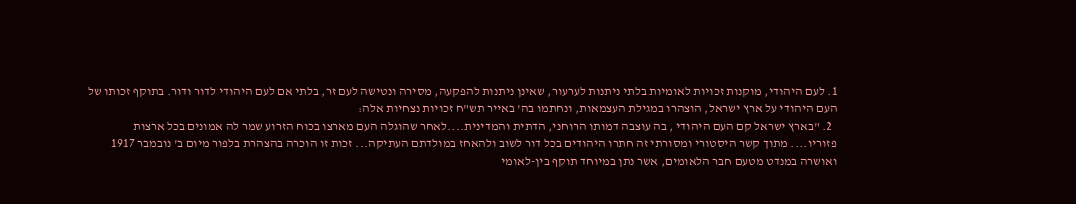1. לעם היהודי, מוקנות זכויות לאומיות בלתי ניתנות לערעור, שאינן ניתנות להפקעה, מסירה ונטישה לעם זר, בלתי אם לעם היהודי לדור ודור. בתוקף זכותו של העם היהודי על ארץ ישראל, הוצהרו במגילת העצמאות, ונחתמו בה' באייר תש"ח זכויות נצחיות אלה:
  2. "בארץ ישראל קם העם היהודי , בה עוצבה דמותו הרוחני, הדתית והמדינית....לאחר שהוגלה העם מארצו בכוח הזרוע שמר לה אמונים בכל ארצות פזוריו.... מתוך קשר היסטורי ומסורתי זה חתרו היהודים בכל דור לשוב ולהאחז במולדתם העתיקה... זכות זו הוכרה בהצהרת בלפור מיום ב' נובמבר 1917 ואושרה במנדט מטעם חבר הלאומים, אשר נתן במיוחד תוקף בין-לאומי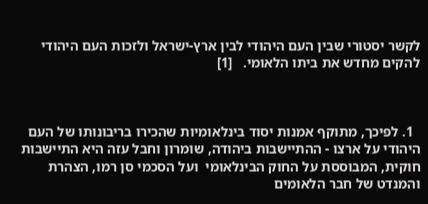לקשר יסטורי שבין העם היהודי לבין ארץ-ישראל ולזכות העם היהודי להקים מחדש את ביתו הלאומי.   [1]



  1. לפיכך, מתוקף אמנות יסוד בינלאומיות שהכירו בריבונותו של העם היהודי על ארצו - ההתיישבות ביהודה, שומרון וחבל עזה היא התיישבות חוקית, המבוססת על החוק הבינלאומי  ועל הסכמי סן רמו, הצהרת והמנדט של חבר הלאומים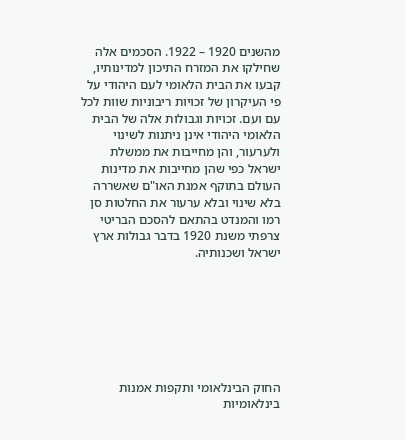מהשנים 1920 – 1922. הסכמים אלה שחילקו את המזרח התיכון למדינותיו, קבעו את הבית הלאומי לעם היהודי על פי העיקרון של זכויות ריבוניות שוות לכל עם ועם. זכויות וגבולות אלה של הבית הלאומי היהודי אינן ניתנות לשינוי ולערעור, והן מחייבות את ממשלת ישראל כפי שהן מחייבות את מדינות העולם בתוקף אמנת האו"ם שאשררה בלא שינוי ובלא ערעור את החלטות סן רמו והמנדט בהתאם להסכם הבריטי צרפתי משנת 1920 בדבר גבולות ארץ ישראל ושכנותיה.







החוק הבינלאומי ותקפות אמנות בינלאומיות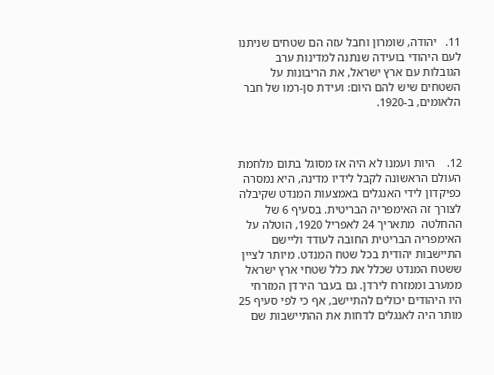11.   יהודה, שומרון וחבל עזה הם שטחים שניתנו לעם היהודי בועידה שנתנה למדינות ערב הגובלות עם ארץ ישראל, את הריבונות על השטחים שיש להם היום: ועידת סן-רמו של חבר הלאומים, ב-1920.



12.    היות ועמנו לא היה אז מסוגל בתום מלחמת העולם הראשונה לקבל לידיו מדינה, היא נמסרה כפיקדון לידי האנגלים באמצעות המנדט שקיבלה לצורך זה האימפריה הבריטית. בסעיף 6 של ההחלטה  מתאריך 24 לאפריל 1920, הוטלה על האימפריה הבריטית החובה לעודד וליישם התיישבות יהודית בכל שטח המנדט. מיותר לציין ששטח המנדט שכלל את כלל שטחי ארץ ישראל ממערב וממזרח לירדן. גם בעבר הירדן המזרחי היו היהודים יכולים להתיישב, אף כי לפי סעיף 25 מותר היה לאנגלים לדחות את ההתיישבות שם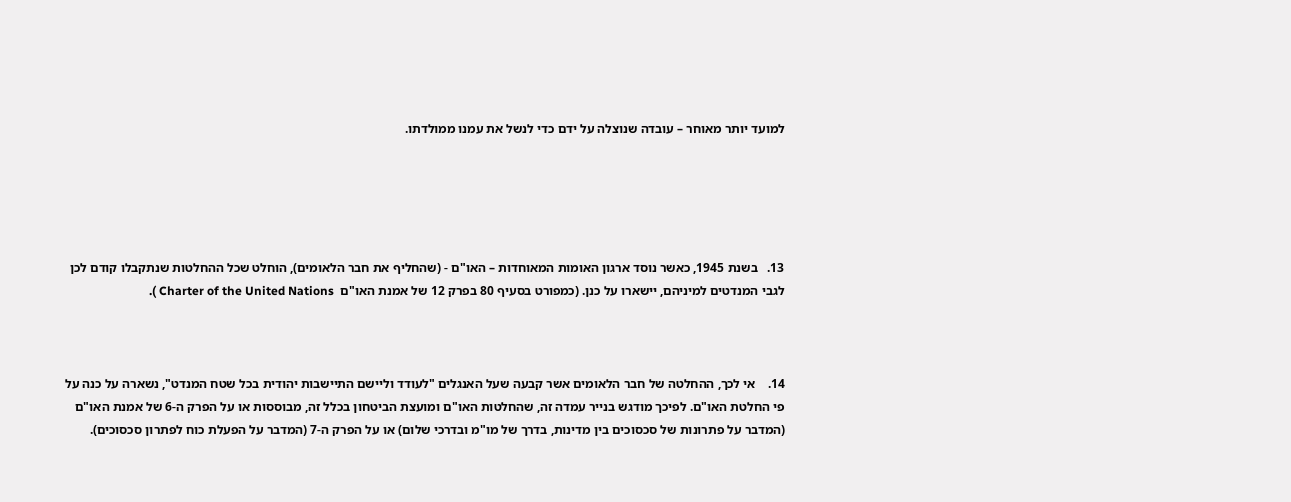למועד יותר מאוחר – עובדה שנוצלה על ידם כדי לנשל את עמנו ממולדתו.





13.   בשנת 1945, כאשר נוסד ארגון האומות המאוחדות – האו"ם - (שהחליף את חבר הלאומים), הוחלט שכל ההחלטות שנתקבלו קודם לכן לגבי המנדטים למיניהם, יישארו על כנן. (כמפורט בסעיף 80 בפרק 12 של אמנת האו"ם  Charter of the United Nations ).



14.    אי לכך, ההחלטה של חבר הלאומים אשר קבעה שעל האנגלים "לעודד וליישם התיישבות יהודית בכל שטח המנדט", נשארה על כנה על פי החלטת האו"ם. לפיכך מודגש בנייר עמדה זה, שהחלטות האו"ם ומועצת הביטחון בכלל זה, מבוססות או על הפרק ה-6 של אמנת האו"ם (המדבר על פתרונות של סכסוכים בין מדינות, בדרך של מו"מ ובדרכי שלום) או על הפרק ה-7 (המדבר על הפעלת כוח לפתרון סכסוכים).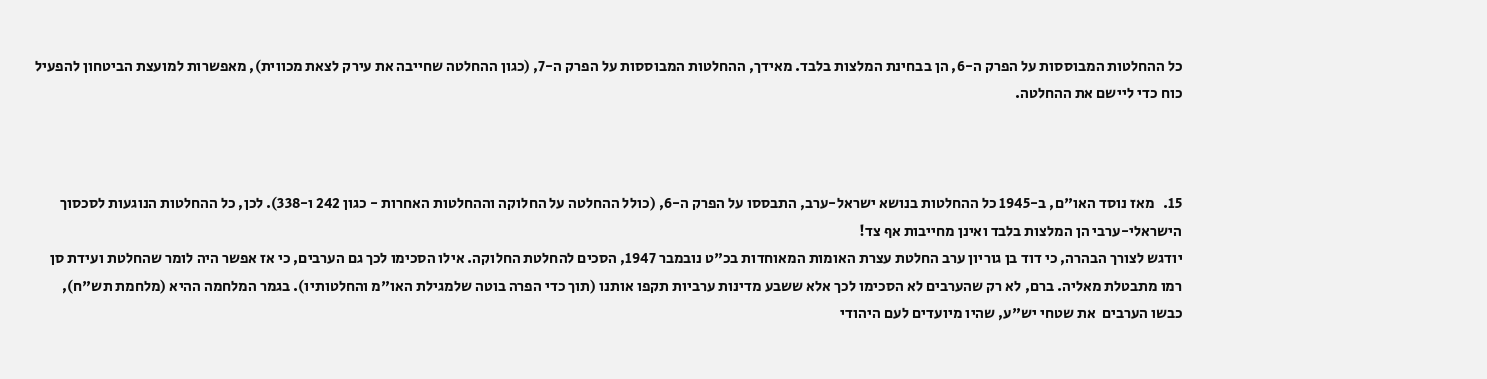כל ההחלטות המבוססות על הפרק ה-6, הן בבחינת המלצות בלבד. מאידך, ההחלטות המבוססות על הפרק ה-7, (כגון ההחלטה שחייבה את עירק לצאת מכווית), מאפשרות למועצת הביטחון להפעיל כוח כדי ליישם את ההחלטה.



15.   מאז נוסד האו"ם, ב-1945 כל ההחלטות בנושא ישראל-ערב, התבססו על הפרק ה-6, (כולל ההחלטה על החלוקה וההחלטות האחרות - כגון 242 ו-338). לכן, כל ההחלטות הנוגעות לסכסוך הישראלי-ערבי הן המלצות בלבד ואינן מחייבות אף צד!
יודגש לצורך הבהרה, כי דוד בן גוריון ערב החלטת עצרת האומות המאוחדות בכ"ט נובמבר 1947, הסכים להחלטת החלוקה. אילו הסכימו לכך גם הערבים, כי אז אפשר היה לומר שהחלטת ועידת סן רמו מתבטלת מאליה. ברם, לא רק שהערבים לא הסכימו לכך אלא ששבע מדינות ערביות תקפו אותנו (תוך כדי הפרה בוטה שלמגילת האו"מ והחלטותיו). בגמר המלחמה ההיא (מלחמת תש"ח), כבשו הערבים  את שטחי יש"ע, שהיו מיועדים לעם היהודי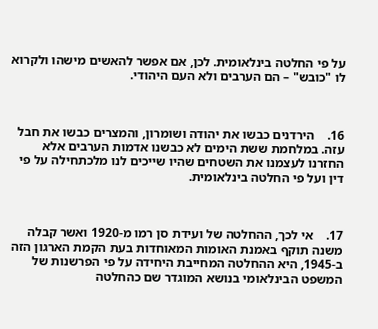על פי החלטה בינלאומית. לכן, אם אפשר להאשים מישהו ולקרוא לו "כובש" – הם הערבים ולא העם היהודי.



16.    הירדנים כבשו את יהודה ושומרון, והמצרים כבשו את חבל  עזה. במלחמת ששת הימים לא כבשנו אדמות הערבים אלא החזרנו לעצמנו את השטחים שהיו שייכים לנו מלכתחילה על פי דין ועל פי החלטה בינלאומית.



17.    אי לכך, ההחלטה של ועידת סן רמו מ-1920 ואשר קבלה משנה תוקף באמנת האומות המאוחדות בעת הקמת הארגון הזה ב-1945, היא ההחלטה המחייבת היחידה על פי הפרשנות של המשפט הבינלאומי בנושא המוגדר שם כהחלטה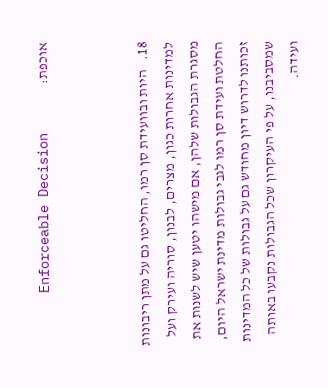אוכפת:                 Enforceable Decision



18.   היות ובוועידת סן רמו, החליטו גם על מתן ריבונות למדינות אחרות כגון, מצרים, לבנון, סוריה ועירק ועל מסגרת הגבולות שלהן, אם מישהו יטען שיש לשנות את החלטת ועידת סן רמו לגבי גבולות מדינת ישראל היום, זכותנו לדרוש דיון מחודש גם על גבולות של כל המדינות שמסביבנו, על פי העיקרון שכל הגבולות נקבעו באותה ועידה.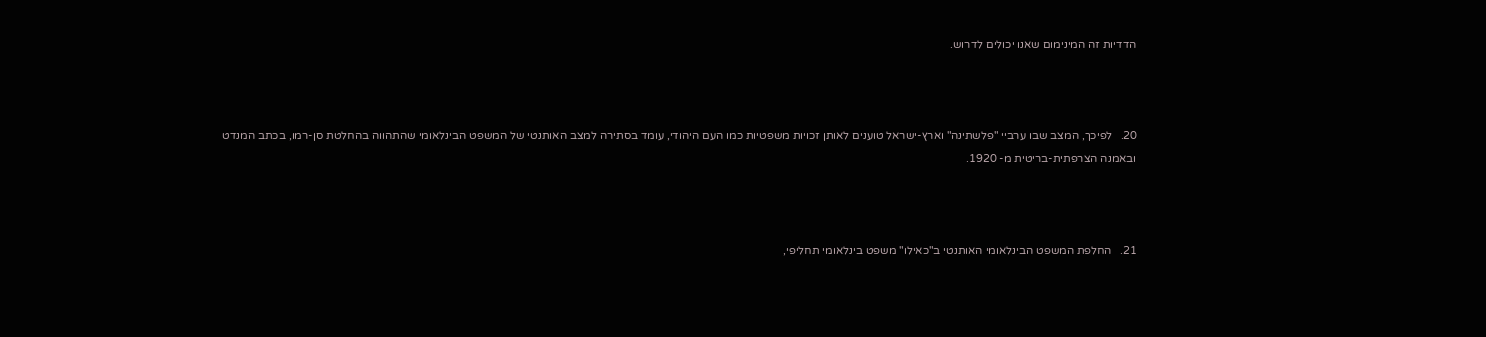הדדיות זה המינימום שאנו יכולים לדרוש.



20.   לפיכך, המצב שבו ערביי "פלשתינה" וארץ-ישראל טוענים לאותן זכויות משפטיות כמו העם היהודי, עומד בסתירה למצב האותנטי של המשפט הבינלאומי שהתהווה בהחלטת סן-רמו, בכתב המנדט ובאמנה הצרפתית-בריטית מ- 1920.



21.   החלפת המשפט הבינלאומי האותנטי ב"כאילו" משפט בינלאומי תחליפי,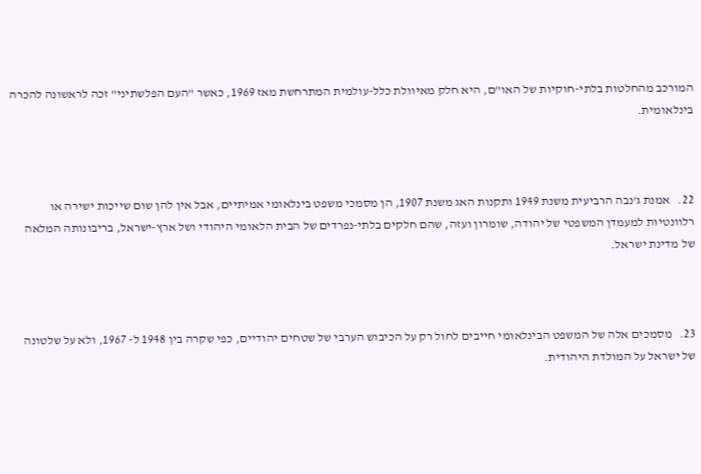המורכב מהחלטות בלתי-חוקיות של האו"ם, היא חלק מאיוולת כלל-עולמית המתרחשת מאז 1969, כאשר "העם הפלשתיני" זכה לראשונה להכרה בינלאומית.



22.   אמנת ג'נבה הרביעית משנת 1949 ותקנות האג משנת 1907, הן מסמכי משפט בינלאומי אמיתיים, אבל אין להן שום שייכות ישירה או רלוונטיוּת למעמדן המשפטי של יהודה, שומרון ועזה, שהם חלקים בלתי-נפרדים של הבית הלאומי היהודי ושל ארץ-ישראל, בריבונותה המלאה של מדינת ישראל.



23.   מסמכים אלה של המשפט הבינלאומי חייבים לחול רק על הכיבוש הערבי של שטחים יהודיים, כפי שקרה בין 1948 ל- 1967, ולא על שלטונה של ישראל על המולדת היהודית.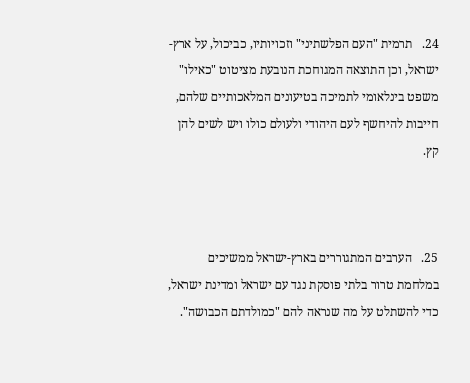24.   תרמית "העם הפלשתיני" וזכויותיו, כביכול, על ארץ-ישראל, וכן התוצאה המגוחכת הנובעת מציטוט "כאילו" משפט בינלאומי לתמיכה בטיעונים המלאכותיים שלהם, חייבות להיחשף לעם היהודי ולעולם כולו ויש לשים להן קץ.



25.   הערבים המתגוררים בארץ-ישראל ממשיכים במלחמת טרור בלתי פוסקת נגד עם ישראל ומדינת ישראל, כדי להשתלט על מה שנראה להם "כמולדתם הכבושה".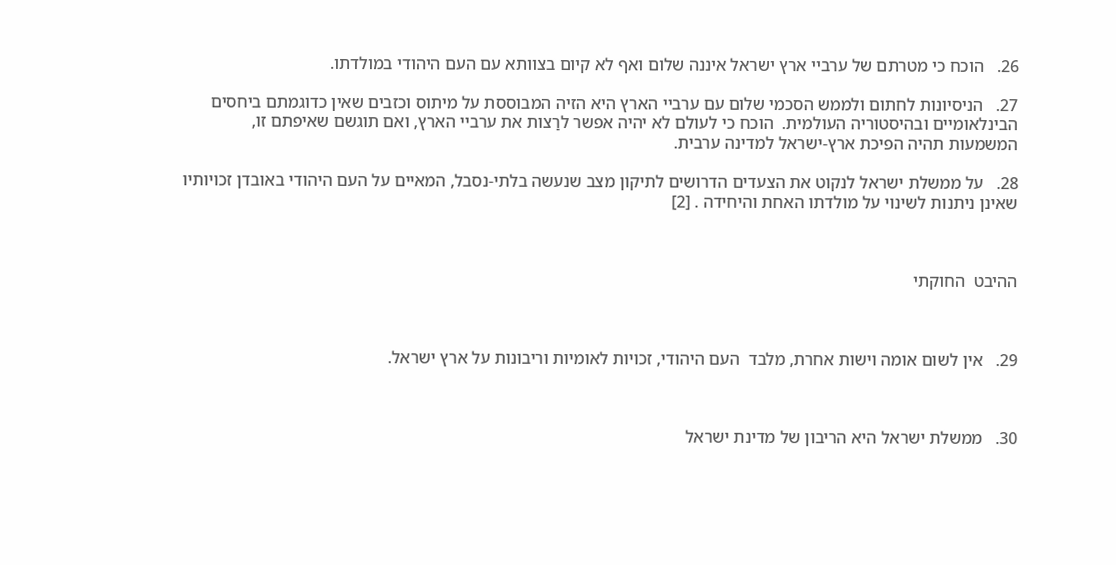26.   הוכח כי מטרתם של ערביי ארץ ישראל איננה שלום ואף לא קיום בצוותא עם העם היהודי במולדתו.

27.   הניסיונות לחתום ולממש הסכמי שלום עם ערביי הארץ היא הזיה המבוססת על מיתוס וכזבים שאין כדוגמתם ביחסים הבינלאומיים ובהיסטוריה העולמית.  הוכח כי לעולם לא יהיה אפשר לרַצות את ערביי הארץ, ואם תוגשם שאיפתם זו, המשמעות תהיה הפיכת ארץ-ישראל למדינה ערבית.

28.   על ממשלת ישראל לנקוט את הצעדים הדרושים לתיקון מצב שנעשה בלתי-נסבל, המאיים על העם היהודי באובדן זכויותיו שאינן ניתנות לשינוי על מולדתו האחת והיחידה . [2]



ההיבט  החוקתי



29.   אין לשום אומה וישות אחרת, מלבד  העם היהודי, זכויות לאומיות וריבונות על ארץ ישראל.



30.   ממשלת ישראל היא הריבון של מדינת ישראל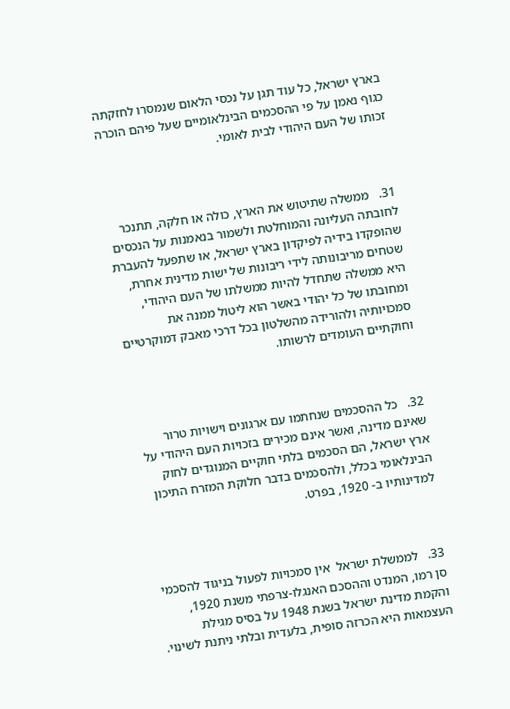בארץ ישראל, כל עוד תגן על נכסי הלאום שנמסרו לחזקתה כגוף נאמן על פי ההסכמים הבינלאומיים שעל פיהם הוכרה זכותו של העם היהודי לבית לאומי.



31.   ממשלה שתיטוש את הארץ, כולה או חלקה, תתנכר לחובתה העליונה והמוחלטת ולשמור בנאמנות על הנכסים שהופקדו בידיה לפיקדון בארץ ישראל, או שתפעל להעברת שטחים מריבונותה לידי ריבונות של ישות מדינית אחרת, היא ממשלה שתחדל להיות ממשלתו של העם היהודי, ומחובתו של כל יהודי באשר הוא ליטול ממנה את סמכויותיה ולהורידה מהשלטון בכל דרכי מאבק דמוקרטיים וחוקתיים העומדים לרשותו.



32.   כל ההסכמים שנחתמו עם ארגונים וישויות טרור שאינם מדינה, ואשר אינם מכירים בזכויות העם היהודי על ארץ ישראל, הם הסכמים בלתי חוקיים המנוגדים לחוק הבינלאומי בכלל, ולהסכמים בדבר חלוקת המזרח התיכון למדינותיו ב- 1920, בפרט.



33.   לממשלת ישראל  אין סמכויות לפעול בניגוד להסכמי סן רמו, המנדט וההסכם האנגלו-צרפתי משנת 1920, והקמת מדינת ישראל בשנת 1948 על בסיס מגילת העצמאות היא הכרזה סופית, בלעדית ובלתי ניתנת לשינוי.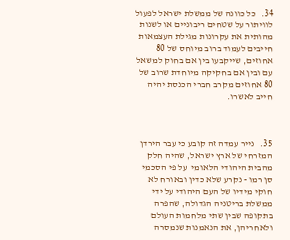34.   כל כוונה של ממשלת ישראל לפעול לוויתור על שטחים ריבוניים או לשנות מהותית את עקרונות מגילת העצמאות חייבים לעמוד ברוב מיוחס של 80 אחוזים, שייקבעו בין אם בחוק למשאל עם ובין אם בחקיקה מיוחדת שרוב של 80 אחוזים מקרב חברי הכנסת יהיה חייב לאשרו.



35.   נייר עמדה זה קובע כי עבר הירדן המזרחי של ארץ ישראל, שהיה חלק  מהבית היהודי הלאומי  על פי הסכמי סן רמו - נקרע שלא כדין ובאורח לא חוקי מידיו של העם היהודי על ידי ממשלת בריטניה הגדולה, שהפרה בתקופה שבין שתי מלחמות העולם ולאחריהן, את הנאמנות שנמסרה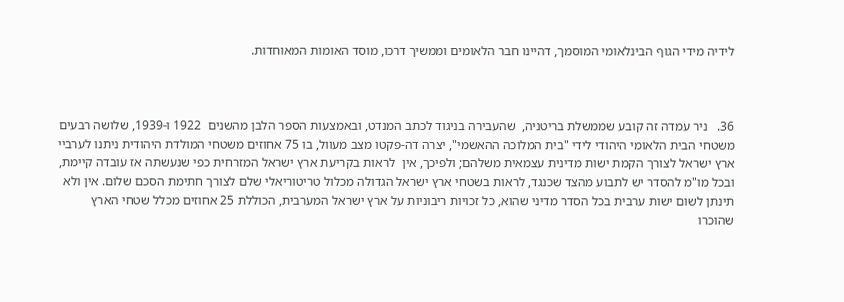לידיה מידי הגוף הבינלאומי המוסמך, דהיינו חבר הלאומים וממשיך דרכו, מוסד האומות המאוחדות.



36.   ניר עמדה זה קובע שממשלת בריטניה,  שהעבירה בניגוד לכתב המנדט, ובאמצעות הספר הלבן מהשנים  1922 ו-1939, שלושה רבעים משטחי הבית הלאומי היהודי לידי "בית המלוכה ההאשמי", יצרה דה-פקטו מצב מעוול, בו 75 אחוזים משטחי המולדת היהודית ניתנו לערביי ארץ ישראל לצורך הקמת ישות מדינית עצמאית משלהם; ולפיכך, אין  לראות בקריעת ארץ ישראל המזרחית כפי שנעשתה אז עובדה קיימת, ובכל מו"מ להסדר יש לתבוע מהצד שכנגד, לראות בשטחי ארץ ישראל הגדולה מכלול טריטוריאלי שלם לצורך חתימת הסכם שלום. אין ולא תינתן לשום ישות ערבית בכל הסדר מדיני שהוא, כל זכויות ריבוניות על ארץ ישראל המערבית, הכוללת 25 אחוזים מכלל שטחי הארץ שהוכרו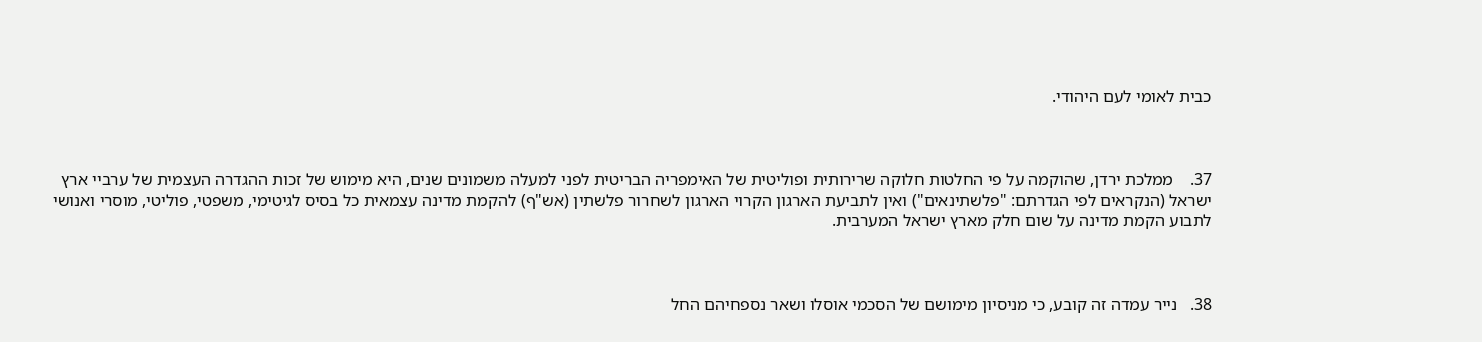כבית לאומי לעם היהודי.



37.    ממלכת ירדן, שהוקמה על פי החלטות חלוקה שרירותית ופוליטית של האימפריה הבריטית לפני למעלה משמונים שנים, היא מימוש של זכות ההגדרה העצמית של ערביי ארץ ישראל (הנקראים לפי הגדרתם: "פלשתינאים") ואין לתביעת הארגון הקרוי הארגון לשחרור פלשתין (אש"ף) להקמת מדינה עצמאית כל בסיס לגיטימי, משפטי, פוליטי, מוסרי ואנושי לתבוע הקמת מדינה על שום חלק מארץ ישראל המערבית.



38.   נייר עמדה זה קובע, כי מניסיון מימושם של הסכמי אוסלו ושאר נספחיהם החל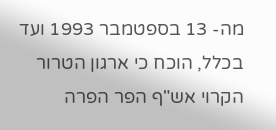מה- 13 בספטמבר 1993 ועד בכלל, הוכח כי ארגון הטרור הקרוי אש"ף הפר הפרה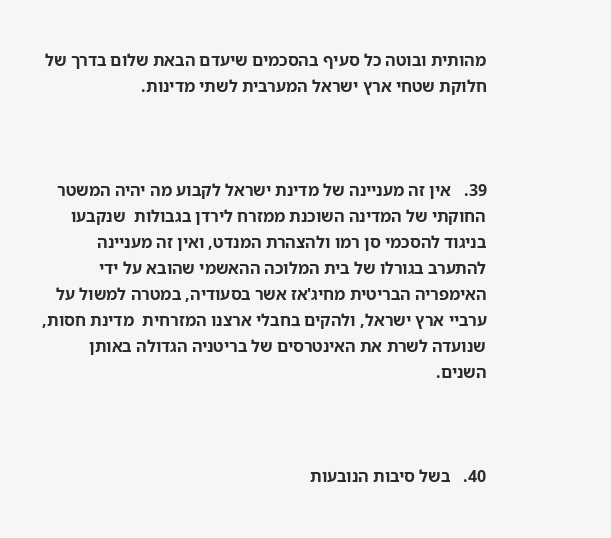מהותית ובוטה כל סעיף בהסכמים שיעדם הבאת שלום בדרך של חלוקת שטחי ארץ ישראל המערבית לשתי מדינות.



39.   אין זה מעניינה של מדינת ישראל לקבוע מה יהיה המשטר החוקתי של המדינה השוכנת ממזרח לירדן בגבולות  שנקבעו בניגוד להסכמי סן רמו ולהצהרת המנדט, ואין זה מעניינה להתערב בגורלו של בית המלוכה ההאשמי שהובא על ידי האימפריה הבריטית מחיג'אז אשר בסעודיה, במטרה למשול על ערביי ארץ ישראל, ולהקים בחבלי ארצנו המזרחית  מדינת חסות, שנועדה לשרת את האינטרסים של בריטניה הגדולה באותן השנים.



40.   בשל סיבות הנובעות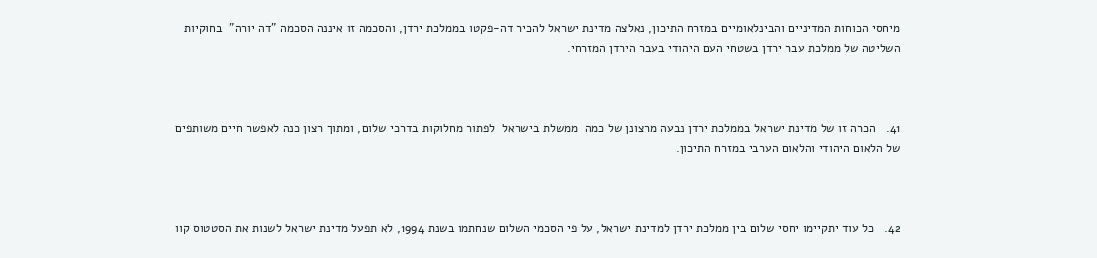מיחסי הכוחות המדיניים והבינלאומיים במזרח התיכון, נאלצה מדינת ישראל להכיר דה-פקטו בממלכת ירדן, והסכמה זו איננה הסכמה "דה יורה"  בחוקיות השליטה של ממלכת עבר ירדן בשטחי העם היהודי בעבר הירדן המזרחי.



41.   הכרה זו של מדינת ישראל בממלכת ירדן נבעה מרצונן של כמה  ממשלת בישראל  לפתור מחלוקות בדרכי שלום, ומתוך רצון כנה לאפשר חיים משותפים של הלאום היהודי והלאום הערבי במזרח התיכון.



42.   כל עוד יתקיימו יחסי שלום בין ממלכת ירדן למדינת ישראל, על פי הסכמי השלום שנחתמו בשנת 1994, לא תפעל מדינת ישראל לשנות את הסטטוס קוו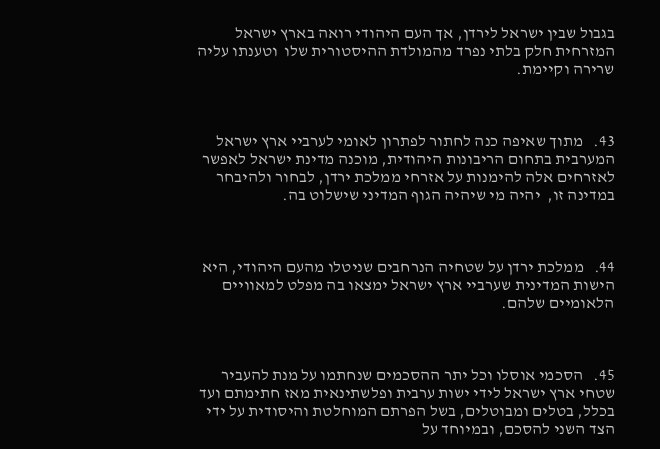בגבול שבין ישראל לירדן, אך העם היהודי רואה בארץ ישראל המזרחית חלק בלתי נפרד מהמולדת ההיסטורית שלו  וטענתו עליה שרירה וקיימת.



43.   מתוך שאיפה כנה לחתור לפתרון לאומי לערביי ארץ ישראל המערבית בתחום הריבונות היהודית, מוכנה מדינת ישראל לאפשר לאזרחים אלה להימנות על אזרחי ממלכת ירדן, לבחור ולהיבחר במדינה זו,  יהיה מי שיהיה הגוף המדיני שישלוט בה.



44.   ממלכת ירדן על שטחיה הנרחבים שניטלו מהעם היהודי, היא הישות המדינית שערביי ארץ ישראל ימצאו בה מפלט למאוויים הלאומיים שלהם.



45.   הסכמי אוסלו וכל יתר ההסכמים שנחתמו על מנת להעביר שטחי ארץ ישראל לידי ישות ערבית ופלשתינאית מאז חתימתם ועד בכלל, בטלים ומבוטלים, בשל הפרתם המוחלטת והיסודית על ידי הצד השני להסכם, ובמיוחד על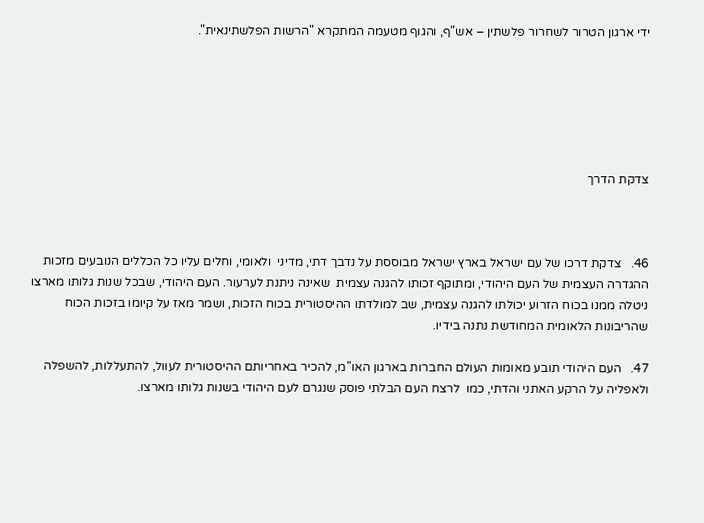ידי ארגון הטרור לשחרור פלשתין – אש"ף, והגוף מטעמה המתקרא "הרשות הפלשתינאית".






צדקת הדרך



46.   צדקת דרכו של עם ישראל בארץ ישראל מבוססת על נדבך דתי, מדיני  ולאומי, וחלים עליו כל הכללים הנובעים מזכות ההגדרה העצמית של העם היהודי, ומתוקף זכותו להגנה עצמית  שאינה ניתנת לערעור. העם היהודי, שבכל שנות גלותו מארצו ניטלה ממנו בכוח הזרוע יכולתו להגנה עצמית, שב למולדתו ההיסטורית בכוח הזכות, ושמר מאז על קיומו בזכות הכוח שהריבונות הלאומית המחודשת נתנה בידיו.

47.   העם היהודי תובע מאומות העולם החברות בארגון האו"מ, להכיר באחריותם ההיסטורית לעוול, להתעללות, להשפלה ולאפליה על הרקע האתני והדתי, כמו  לרצח העם הבלתי פוסק שנגרם לעם היהודי בשנות גלותו מארצו.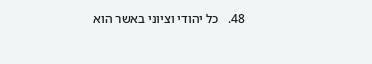48.   כל יהודי וציוני באשר הוא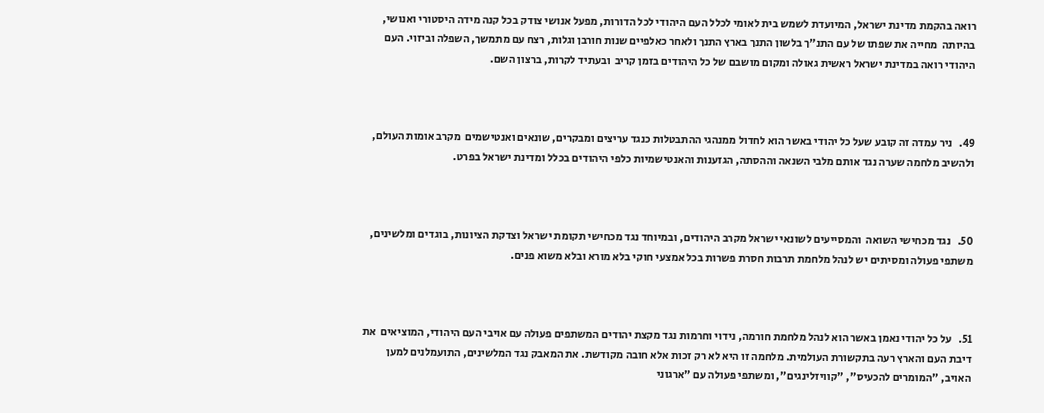רואה בהקמת מדינת ישראל, המיועדת לשמש בית לאומי לכלל העם היהודי לכל הדורות, מפעל אנושי צודק בכל קנה מידה היסטורי ואנושי, בהיותה  מחייה את שפתו של עם התנ"ך בלשון התנך בארץ התנך ולאחר כאלפיים שנות חורבן וגלות, רצח עם מתמשך, השפלה וביזוי. העם היהודי רואה במדינת ישראל ראשית גאולה ומקום מושבם של כל היהודים בזמן קריב  ובעתיד לקרות, ברצון השם.



49.   ניר עמדה זה קובע שעל כל יהודי באשר הוא לחדול ממנהגי ההתבטלות כנגד עריצים ומבקרים, שונאים ואנטישמים  מקרב אומות העולם, ולהשיב מלחמה שערה נגד אותם מלבי השנאה וההסתה, הגזענות והאנטישמיות כלפי היהודים בכלל ומדינת ישראל בפרט.



50.   נגד מכחישי השואה  והמסייעים לשונאי ישראל מקרב היהודים, ובמיוחד נגד מכחישי תקומת ישראל וצדקת הציונות, בוגדים ומלשינים, משתפי פעולה ומסיתים יש לנהל מלחמת תרבות חסרת פשרות בכל אמצעי חוקי בלא מורא ובלא משוא פנים.



51.   על כל יהודי נאמן באשר הוא לנהל מלחמת חורמה, נידוי וחרמות נגד מקצת יהודים המשתפים פעולה עם אויבי העם היהודי, המוציאים  את דיבת העם והארץ רעה בתקשורת העולמית. מלחמה זו היא לא רק זכות אלא חובה מקודשת. את המאבק נגד המלשינים, התועמלנים למען האויב, "המומרים להכעיס", "קוויזלינגים", ומשתפי פעולה עם "ארגוני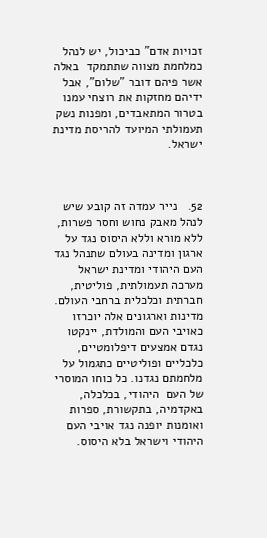זכויות אדם" כביכול, יש לנהל כמלחמת מצווה שתתמקד  באלה  אשר פיהם דובר "שלום", אבל ידיהם מחזקות את רוצחי עמנו בטרור המתאבדים, ומפנות נשק תעמולתי המיועד להריסת מדינת ישראל.



52.   נייר עמדה זה קובע שיש לנהל מאבק נחוש וחסר פשרות, ללא מורא וללא היסוס נגד על ארגון ומדינה בעולם שתנהל נגד העם היהודי ומדינת ישראל מערכה תעמולתית, פוליטית, חברתית וכלכלית ברחבי העולם.   מדינות וארגונים אלה יוכרזו כאויבי העם והמולדת, יינקטו נגדם אמצעים דיפלומטיים, כלכליים ופוליטיים כתגמול על מלחמתם נגדנו. כל כוחו המוסרי של העם  היהודי, בכלכלה, באקדמיה, בתקשורת, ספרות ואומנות יופנה נגד אויבי העם היהודי וישראל בלא היסוס.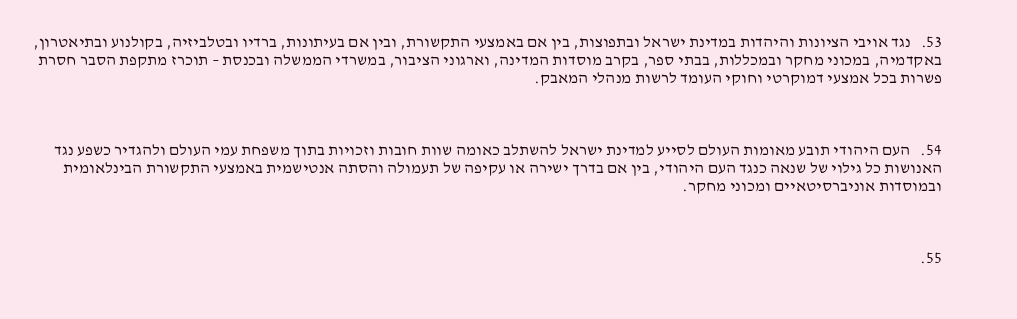53.   נגד אויבי הציונות והיהדות במדינת ישראל ובתפוצות, בין אם באמצעי התקשורת, ובין אם בעיתונות, ברדיו ובטלביזיה, בקולנוע ובתיאטרון, באקדמיה, במכוני מחקר ובמכללות, בבתי ספר, בקרב מוסדות המדינה, וארגוני הציבור, במשרדי הממשלה ובכנסת – תוכרז מתקפת הסבר חסרת פשרות בכל אמצעי דמוקרטי וחוקי העומד לרשות מנהלי המאבק.



54.   העם היהודי תובע מאומות העולם לסייע למדינת ישראל להשתלב כאומה שוות חובות וזכויות בתוך משפחת עמי העולם ולהגדיר כשפע נגד האנושות כל גילוי של שנאה כנגד העם היהודי, בין אם בדרך ישירה או עקיפה של תעמולה והסתה אנטישמית באמצעי התקשורת הבינלאומית ובמוסדות אוניברסיטאיים ומכוני מחקר.



55.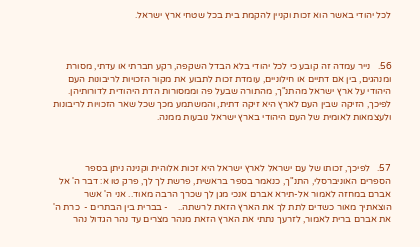לכל יהודי באשר הוא זכות וקניין להקמת בית בכל שטחי ארץ ישראל.



56.   נייר עמדה זה קובע כי לכל יהודי בלא הבדל השקפה, רקע חברתי או עדתי, מסורת ומנהגים, בין אם דתיים או חילוניים, עומדת זכות לתבוע את מקור הזכויות לריבונות העם היהודי על ארץ ישראל מהתנ"ך, מהתורה שבעל פה וממסורות הדת היהודית לדורותיהן.  לפיכך, הזיקה שבין העם לארץ היא זיקה דתית, והמשתמע מכך שכל שאר הזכויות לריבונות ולעצמאות לאומית של העם היהודי בארץ ישראל נובעות ממנה.



57.   לפיכך, זכותו של עם ישראל לארץ ישראל היא זכות אלוהית וקנינה ניתן בספר הספרים האוניברסלי, התנ"ך, כנאמר בספר בראשית, פרשת לך לך, פרק טו א: דבר ה' אל אברם במחזה לאמור אל-תירא אברם אנכי מגן לך שכרך הרבה מאוד.. אני ה' אשר הוצאתיך מאור כשדים לתת לך את הארץ הזאת לרשתה..    - בברית בין הבתרים -  כרת ה' את אברם ברית לאמור, לזרעך נתתי את הארץ הזאת מנהר מצרים עד נהר הגדול נהר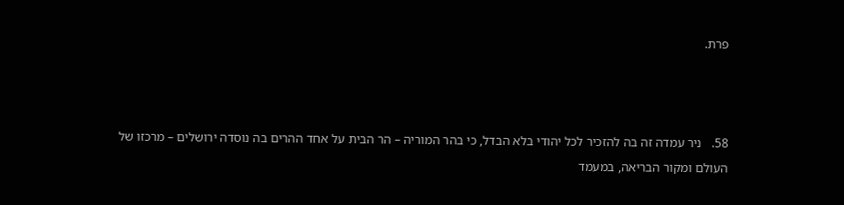פרת.



58.   ניר עמדה זה בה להזכיר לכל יהודי בלא הבדל, כי בהר המוריה – הר הבית על אחד ההרים בה נוסדה ירושלים – מרכזו של העולם ומקור הבריאה, במעמד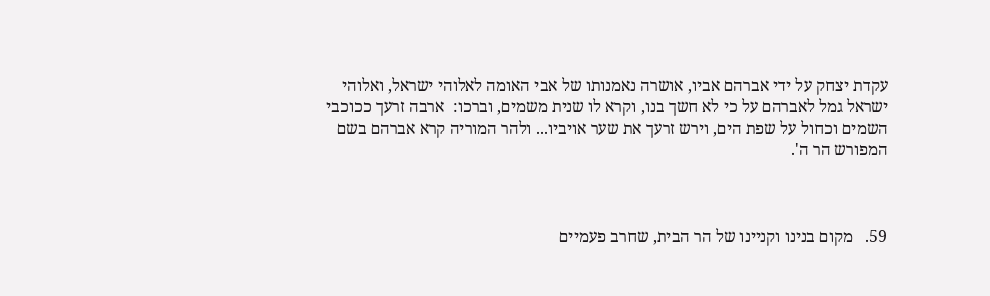עקדת יצחק על ידי אברהם אביו, אושרה נאמנותו של אבי האומה לאלוהי ישראל, ואלוהי ישראל גמל לאברהם על כי לא חשך בנו, וקרא לו שנית משמים, וברכו:  ארבה זרעך ככוכבי השמים וכחול על שפת הים, וירש זרעך את שער אויביו... ולהר המוריה קרא אברהם בשם המפורש הר ה'.



59.   מקום בנינו וקניינו של הר הבית, שחרב פעמיים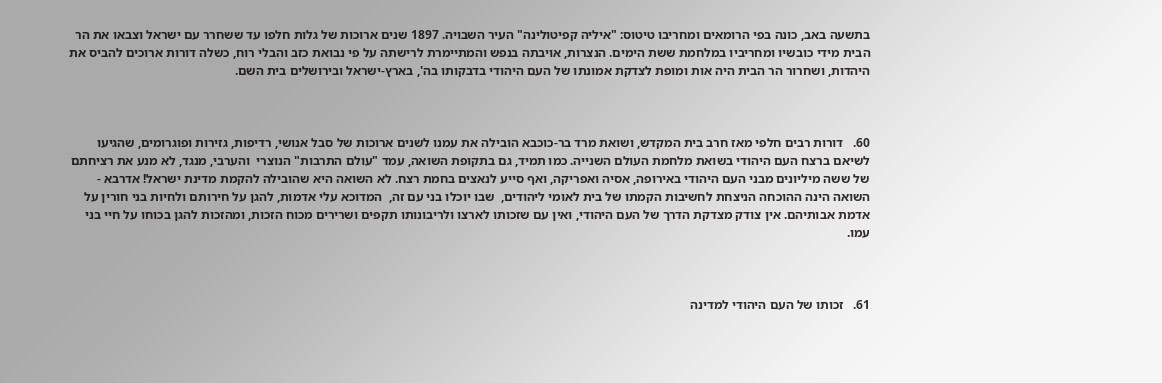בתשעה באב, כונה בפי הרומאים ומחריבו טיטוס: "איליה קפיטולינה" העיר השבויה. 1897 שנים ארוכות של גלות חלפו עד ששחרר עם ישראל וצבאו את הר הבית מידי כובשיו ומחריביו במלחמת ששת הימים. הנצרות, אויבתה בנפש והמתיימרת לרישתה על פי נבואת כזב והבלי רוח, כשלה דורות ארוכים להביס את היהדות, ושחרור הר הבית היה אות ומופת לצדקת אמונתו של העם היהודי בדבקותו בה', בארץ-ישראל ובירושלים בית השם.



60.   דורות רבים חלפי מאז חרב בית המקדש, ושואת מרד בר-כוכבא הובילה את עמנו לשנים ארוכות של סבל אנושי, רדיפות, גזירות ופוגרומים, שהגיעו לשיאם ברצח העם היהודי בשואת מלחמת העולם השנייה. כמו תמיד, גם בתקופת השואה, עמד "עולם התרבות" הנוצרי  והערבי, מנגד, לא מנע את רציחתם של ששה מיליונים מבני העם היהודי באירופה, אסיה ואפריקה, ואף סייע לנאצים בחמת רצח. לא השואה היא שהובילה להקמת מדינת ישראל! אדרבא - השואה הינה ההוכחה הניצחת לחשיבות הקמתו של בית לאומי ליהודים,  שבו יוכלו בני עם זה,  המדוכא עלי אדמות, להגן על חירותם ולחיות בני חורין על אדמת אבותיהם. אין צודק מצדקת הדרך של העם היהודי, ואין עם שזכותו לארצו ולריבונותו תקפים ושרירים מכוח הזכות, ומהזכות להגן בכוחו על חיי בני עמו.



61.   זכותו של העם היהודי למדינה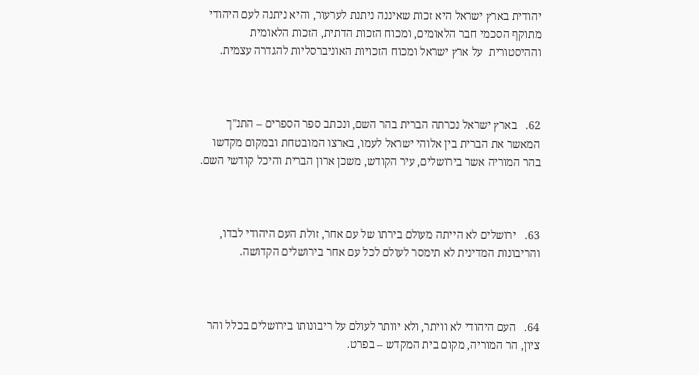יהודית בארץ ישראל היא זכות שאיננה ניתנת לערעור, והיא ניתנה לעם היהודי מתוקף הסכמי חבר הלאומים, ומכוח הזכות הדתית, הזכות הלאומית וההיסטורית  על ארץ ישראל ומכוח הזכויות האוניברסליות להגדרה עצמית.



62.   בארץ ישראל נכרתה הברית בהר השם, ונכתב ספר הספרים – התנ"ך המאשר את הברית בין אלוהי ישראל לעמו, בארצו המובטחת ובמקום מקדשו בהר המוריה אשר בירושלים, עיר הקודש, משכן ארון הברית והיכל קודשי השם.



63.   ירושלים לא הייתה מעולם בירתו של עם אחר, זולת העם היהודי לבדו, והריבונות המדינית לא תימסר לעולם לכל עם אחר בירושלים הקדושה.



64.   העם היהודי לא וויתר, ולא יוותר לעולם על ריבונותו בירושלים בכלל והר ציון, הר המוריה, מקום בית המקדש – בפרט.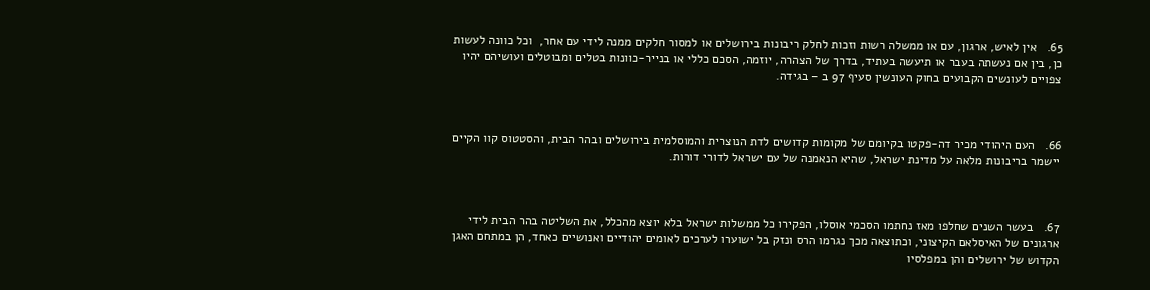65.   אין לאיש, ארגון, עם או ממשלה רשות וזכות לחלק ריבונות בירושלים או למסור חלקים ממנה לידי עם אחר,  וכל כוונה לעשות כן, בין אם נעשתה בעבר או תיעשה בעתיד, בדרך של הצהרה, יוזמה, הסכם כללי או בנייר-כוונות בטלים ומבוטלים ועושיהם יהיו צפויים לעונשים הקבועים בחוק העונשין סעיף 97 ב – בגידה.



66.   העם היהודי מכיר דה-פקטו בקיומם של מקומות קדושים לדת הנוצרית והמוסלמית בירושלים ובהר הבית, והסטטוס קוו הקיים יישמר בריבונות מלאה על מדינת ישראל, שהיא הנאמנה של עם ישראל לדורי דורות.



67.   בעשר השנים שחלפו מאז נחתמו הסכמי אוסלו, הפקירו כל ממשלות ישראל בלא יוצא מהכלל, את השליטה בהר הבית לידי ארגונים של האיסלאם הקיצוני, וכתוצאה מכך נגרמו הרס ונזק בל ישוערו לערכים לאומים יהודיים ואנושיים כאחד, הן במתחם האגן הקדוש של ירושלים והן במפלסיו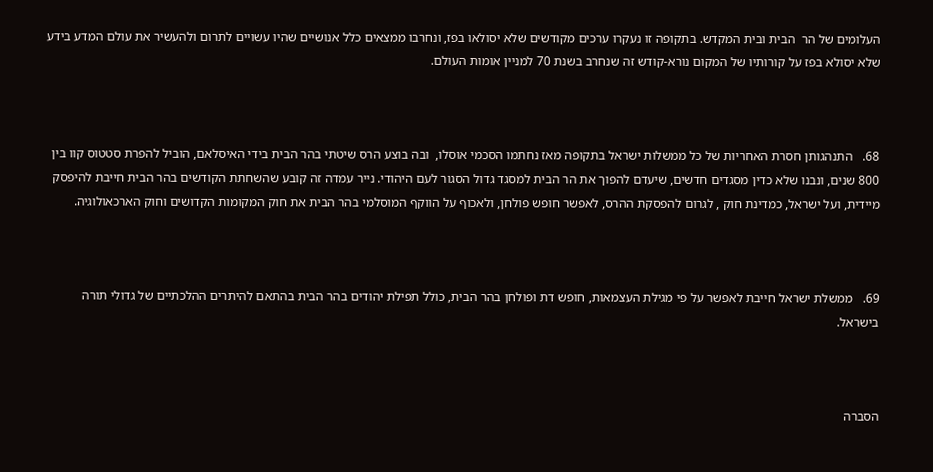העלומים של הר  הבית ובית המקדש. בתקופה זו נעקרו ערכים מקודשים שלא יסולאו בפז, ונחרבו ממצאים כלל אנושיים שהיו עשויים לתרום ולהעשיר את עולם המדע בידע שלא יסולא בפז על קורותיו של המקום נורא-קודש זה שנחרב בשנת 70 למניין אומות העולם.



68.   התנהגותן חסרת האחריות של כל ממשלות ישראל בתקופה מאז נחתמו הסכמי אוסלו,  ובה בוצע הרס שיטתי בהר הבית בידי האיסלאם, הוביל להפרת סטטוס קוו בין 800 שנים, ונבנו שלא כדין מסגדים חדשים, שיעדם להפוך את הר הבית למסגד גדול הסגור לעם היהודי. נייר עמדה זה קובע שהשחתת הקודשים בהר הבית חייבת להיפסק מיידית, ועל ישראל, כמדינת חוק , לגרום להפסקת ההרס, לאפשר חופש פולחן, ולאכוף על הווקף המוסלמי בהר הבית את חוק המקומות הקדושים וחוק הארכאולוגיה.



69.   ממשלת ישראל חייבת לאפשר על פי מגילת העצמאות, חופש דת ופולחן בהר הבית, כולל תפילת יהודים בהר הבית בהתאם להיתרים ההלכתיים של גדולי תורה בישראל.



הסברה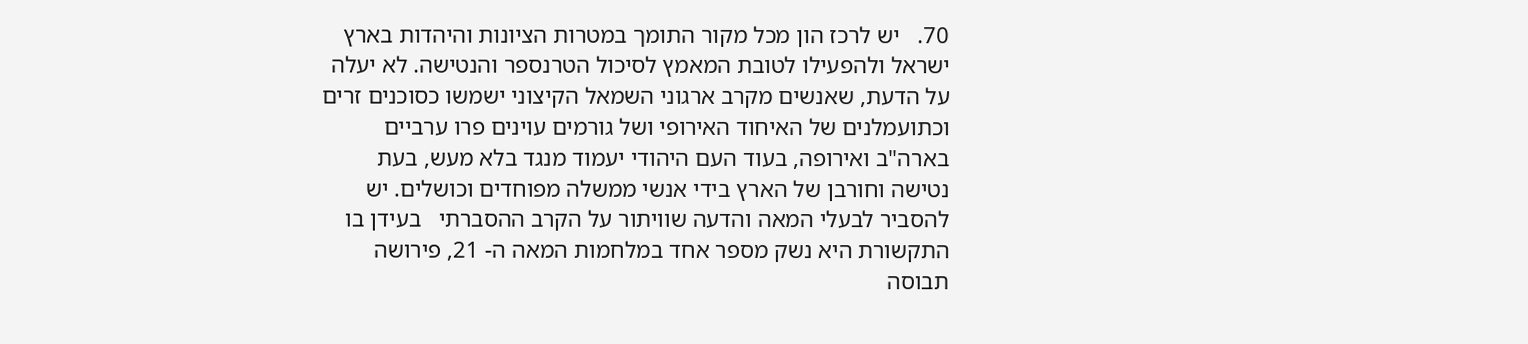70.   יש לרכז הון מכל מקור התומך במטרות הציונות והיהדות בארץ ישראל ולהפעילו לטובת המאמץ לסיכול הטרנספר והנטישה. לא יעלה על הדעת, שאנשים מקרב ארגוני השמאל הקיצוני ישמשו כסוכנים זרים וכתועמלנים של האיחוד האירופי ושל גורמים עוינים פרו ערביים בארה"ב ואירופה, בעוד העם היהודי יעמוד מנגד בלא מעש, בעת נטישה וחורבן של הארץ בידי אנשי ממשלה מפוחדים וכושלים. יש להסביר לבעלי המאה והדעה שוויתור על הקרב ההסברתי   בעידן בו התקשורת היא נשק מספר אחד במלחמות המאה ה- 21, פירושה תבוסה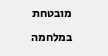מובטחת במלחמה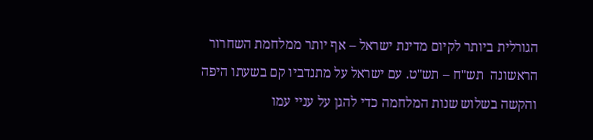הגורלית ביותר לקיום מדינת ישראל – אף יותר ממלחמת השחרור הראשונה  תש"ח – תש"ט. עם ישראל על מתנדביו קם בשעתו היפה והקשה בשלוש שנות המלחמה כדי להגן על עניי עמו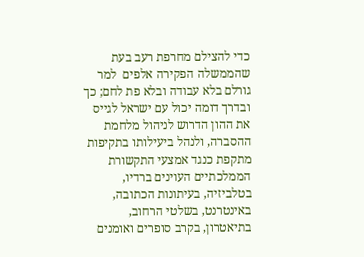כדי להצילם מחרפת רעב בעת שהממשלה הפקירה אלפים  למר גורלם בלא עבודה ובלא פת לחם; כך ובדרך דומה יכול עם ישראל לגייס את ההון הדרוש לניהול מלחמת ההסברה, ולנהל ביעילותו בתקיפות מתקפת כנגד אמצעי התקשורת הממלכתיים העוינים ברדיו, בטלביזיה, בעיתונות הכתובה, באינטרנט, בשלטי הרחוב, בתיאטרון, בקרב סופרים ואומנים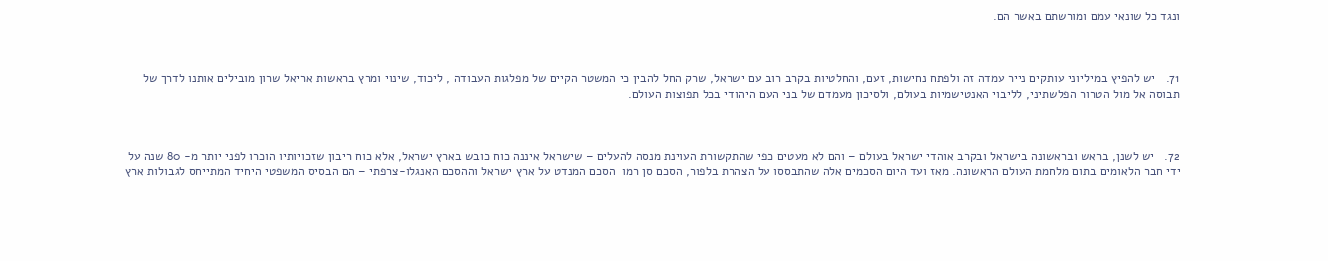ונגד כל שונאי עמם ומורשתם באשר הם.



71.   יש להפיץ במיליוני עותקים נייר עמדה זה ולפתח נחישות, זעם, והחלטיות בקרב רוב עם ישראל, שרק החל להבין כי המשטר הקיים של מפלגות העבודה , ליכוד, שינוי ומרץ בראשות אריאל שרון מובילים אותנו לדרך של תבוסה אל מול הטרור הפלשתיני, לליבוי האנטישמיות בעולם, ולסיכון מעמדם של בני העם היהודי בכל תפוצות העולם.



72.   יש לשנן, בראש ובראשונה בישראל ובקרב אוהדי ישראל בעולם – והם לא מעטים כפי שהתקשורת העוינת מנסה להעלים – שישראל איננה כוח כובש בארץ ישראל, אלא כוח ריבון שזכויותיו הוכרו לפני יותר מ- 80 שנה על ידי חבר הלאומים בתום מלחמת העולם הראשונה. מאז ועד היום הסכמים אלה שהתבססו על הצהרת בלפור, הסכם סן רמו  הסכם המנדט על ארץ ישראל וההסכם האנגלו-צרפתי – הם הבסיס המשפטי היחיד המתייחס לגבולות ארץ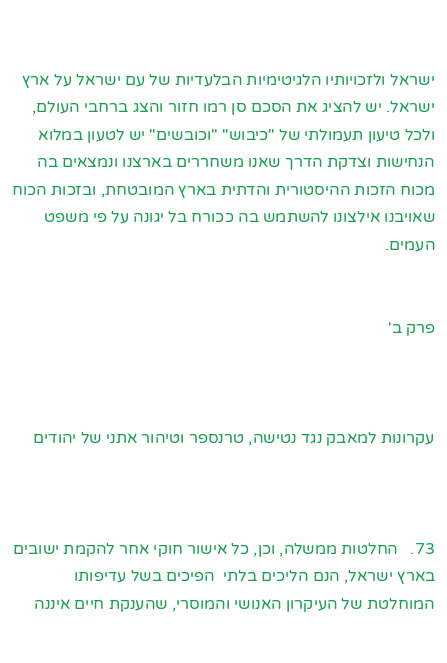ישראל ולזכויותיו הלגיטימיות הבלעדיות של עם ישראל על ארץ ישראל. יש להציג את הסכם סן רמו חזור והצג ברחבי העולם, ולכל טיעון תעמולתי של "כיבוש" "וכובשים" יש לטעון במלוא הנחישות וצדקת הדרך שאנו משחררים בארצנו ונמצאים בה מכוח הזכות ההיסטורית והדתית בארץ המובטחת, ובזכות הכוח שאויבנו אילצונו להשתמש בה ככורח בל יגונה על פי משפט העמים.


פרק ב'



עקרונות למאבק נגד נטישה, טרנספר וטיהור אתני של יהודים



73.   החלטות ממשלה, וכן, כל אישור חוקי אחר להקמת ישובים בארץ ישראל, הנם הליכים בלתי  הפיכים בשל עדיפותו המוחלטת של העיקרון האנושי והמוסרי, שהענקת חיים איננה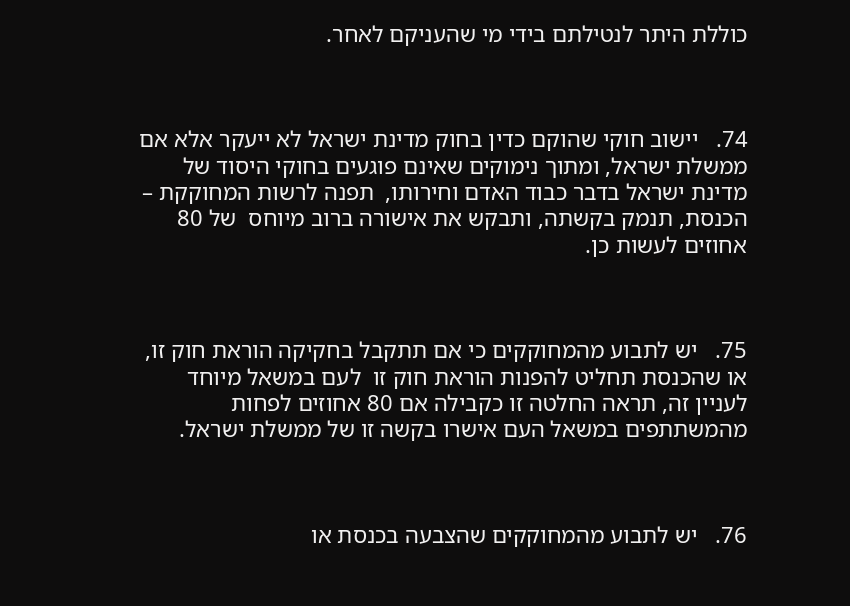כוללת היתר לנטילתם בידי מי שהעניקם לאחר.



74.   יישוב חוקי שהוקם כדין בחוק מדינת ישראל לא ייעקר אלא אם ממשלת ישראל, ומתוך נימוקים שאינם פוגעים בחוקי היסוד של מדינת ישראל בדבר כבוד האדם וחירותו,  תפנה לרשות המחוקקת – הכנסת, תנמק בקשתה, ותבקש את אישורה ברוב מיוחס  של 80 אחוזים לעשות כן.



75.   יש לתבוע מהמחוקקים כי אם תתקבל בחקיקה הוראת חוק זו, או שהכנסת תחליט להפנות הוראת חוק זו  לעם במשאל מיוחד לעניין זה, תראה החלטה זו כקבילה אם 80 אחוזים לפחות  מהמשתתפים במשאל העם אישרו בקשה זו של ממשלת ישראל.



76.   יש לתבוע מהמחוקקים שהצבעה בכנסת או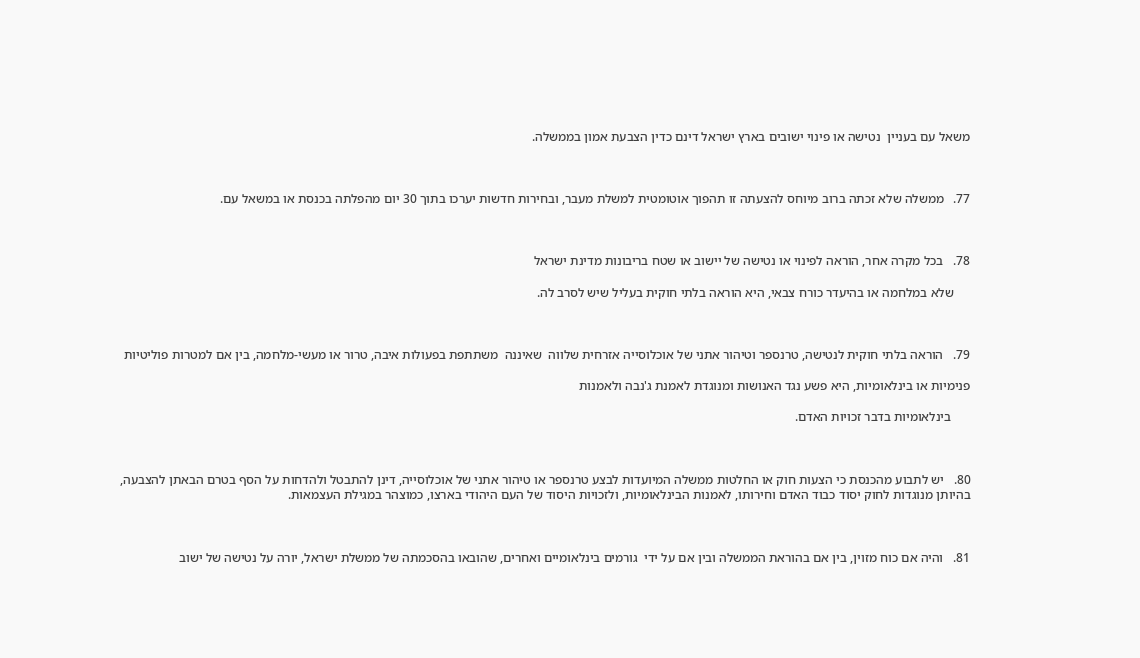משאל עם בעניין  נטישה או פינוי ישובים בארץ ישראל דינם כדין הצבעת אמון בממשלה.



77.   ממשלה שלא זכתה ברוב מיוחס להצעתה זו תהפוך אוטומטית למשלת מעבר, ובחירות חדשות יערכו בתוך 30 יום מהפלתה בכנסת או במשאל עם.



78.   בכל מקרה אחר, הוראה לפינוי או נטישה של יישוב או שטח בריבונות מדינת ישראל

     שלא במלחמה או בהיעדר כורח צבאי, היא הוראה בלתי חוקית בעליל שיש לסרב לה.



79.   הוראה בלתי חוקית לנטישה, טרנספר וטיהור אתני של אוכלוסייה אזרחית שלווה  שאיננה  משתתפת בפעולות איבה, טרור או מעשי-מלחמה, בין אם למטרות פוליטיות

פנימיות או בינלאומיות, היא פשע נגד האנושות ומנוגדת לאמנת ג'נבה ולאמנות

      בינלאומיות בדבר זכויות האדם.



80.   יש לתבוע מהכנסת כי הצעות חוק או החלטות ממשלה המיועדות לבצע טרנספר או טיהור אתני של אוכלוסייה, דינן להתבטל ולהדחות על הסף בטרם הבאתן להצבעה, בהיותן מנוגדות לחוק יסוד כבוד האדם וחירותו, לאמנות הבינלאומיות, ולזכויות היסוד של העם היהודי בארצו, כמוצהר במגילת העצמאות.



81.   והיה אם כוח מזוין, בין אם בהוראת הממשלה ובין אם על ידי  גורמים בינלאומיים ואחרים, שהובאו בהסכמתה של ממשלת ישראל, יורה על נטישה של ישוב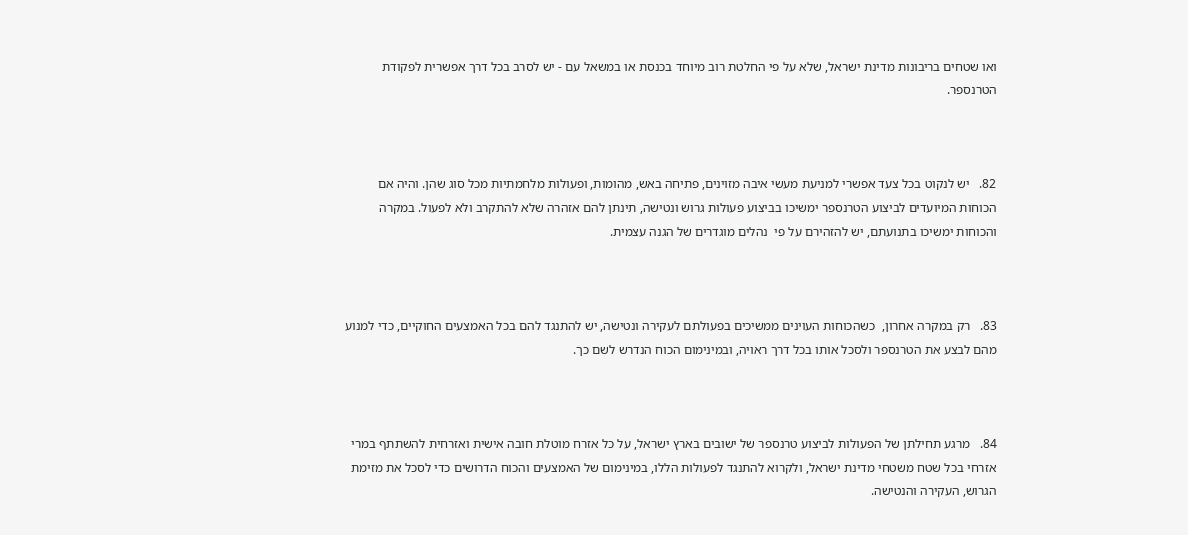ואו שטחים בריבונות מדינת ישראל, שלא על פי החלטת רוב מיוחד בכנסת או במשאל עם - יש לסרב בכל דרך אפשרית לפקודת הטרנספר.



82.   יש לנקוט בכל צעד אפשרי למניעת מעשי איבה מזוינים, פתיחה באש, מהומות, ופעולות מלחמתיות מכל סוג שהן. והיה אם   הכוחות המיועדים לביצוע הטרנספר ימשיכו בביצוע פעולות גרוש ונטישה, תינתן להם אזהרה שלא להתקרב ולא לפעול. במקרה והכוחות ימשיכו בתנועתם, יש להזהירם על פי  נהלים מוגדרים של הגנה עצמית.



83.   רק במקרה אחרון,  כשהכוחות העוינים ממשיכים בפעולתם לעקירה ונטישה, יש להתנגד להם בכל האמצעים החוקיים, כדי למנוע מהם לבצע את הטרנספר ולסכל אותו בכל דרך ראויה, ובמינימום הכוח הנדרש לשם כך.



84.   מרגע תחילתן של הפעולות לביצוע טרנספר של ישובים בארץ ישראל, על כל אזרח מוטלת חובה אישית ואזרחית להשתתף במרי אזרחי בכל שטח משטחי מדינת ישראל, ולקרוא להתנגד לפעולות הללו, במינימום של האמצעים והכוח הדרושים כדי לסכל את מזימת הגרוש, העקירה והנטישה.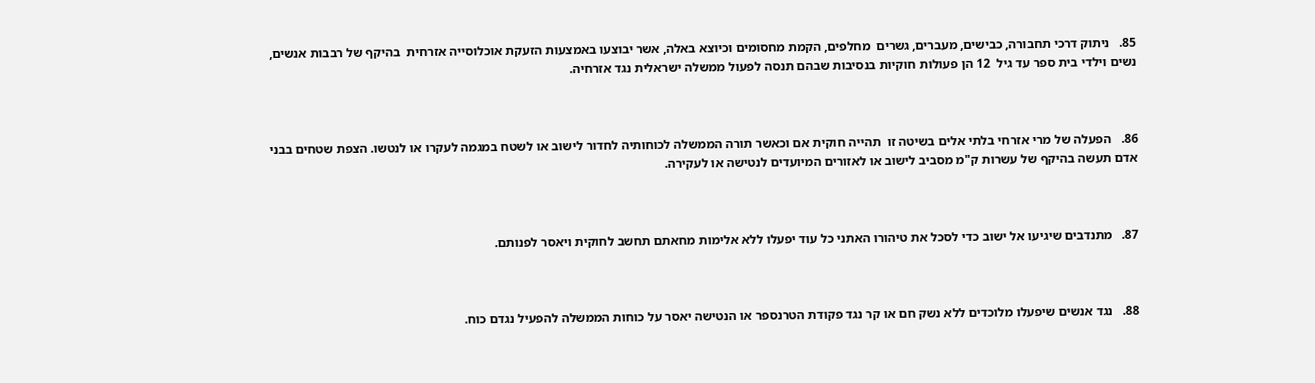85.   ניתוק דרכי תחבורה, כבישים, מעברים, גשרים  מחלפים, הקמת מחסומים וכיוצא באלה, אשר יבוצעו באמצעות הזעקת אוכלוסייה אזרחית  בהיקף של רבבות אנשים, נשים וילדי בית ספר עד גיל  12 הן פעולות חוקיות בנסיבות שבהם תנסה לפעול ממשלה ישראלית נגד אזרחיה.



86.   הפעלה של מרי אזרחי בלתי אלים בשיטה זו  תהייה חוקית אם וכאשר תורה הממשלה לכוחותיה לחדור לישוב או לשטח במגמה לעקרו או לנטשו. הצפת שטחים בבני אדם תעשה בהיקף של עשרות ק"מ מסביב לישוב או לאזורים המיועדים לנטישה או לעקירה.



87.   מתנדבים שיגיעו אל ישוב כדי לסכל את טיהורו האתני כל עוד יפעלו ללא אלימות מחאתם תחשב לחוקית ויאסר לפנותם.



88.   נגד אנשים שיפעלו מלוכדים ללא נשק חם או קר נגד פקודת הטרנספר או הנטישה יאסר על כוחות הממשלה להפעיל נגדם כוח.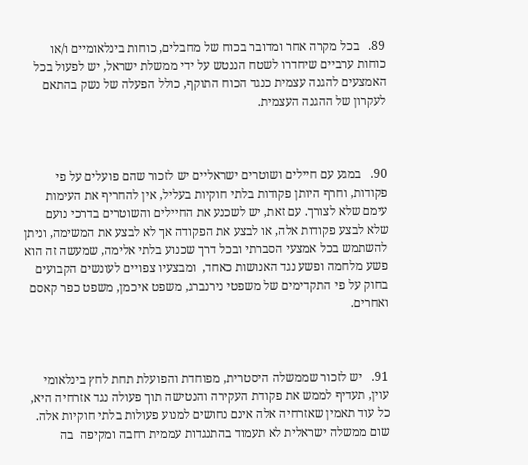89.   בכל מקרה אחר ומדובר בכוח של מחבלים, כוחות בינלאומיים ו/או כוחות ערביים שיחדרו לשטח הננטש על ידי ממשלת ישראל, יש לפעול בכל האמצעים להגנה עצמית כנגד הכוח התוקף, כולל הפעלה של נשק בהתאם לעקרון של ההגנה העצמית.



90.   במגע עם חיילים ושוטרים ישראליים יש לזכור שהם פועלים על פי פקודות, וחרף היותן פקודות בלתי חוקיות בעליל, אין להחריף את העימות עימם שלא לצורך. עם זאת, יש לשכנע את החיילים והשוטרים בדרכי נועם שלא לבצע פקודות אלה, או לבצע את הפקודה אך לא לבצע את המשימה, וניתן להשתמש בכל אמצעי הסברתי ובכל דרך שכנוע בלתי אלימה, שמעשה זה הוא פשע מלחמה ופשע נגד האנושות כאחד,  ומבצעיו צפויים לעונשים הקבועים בחוק על פי התקדימים של משפטי נירנברג, משפט איכמן, משפט כפר קאסם ואחרים.



91.   יש לזכור שממשלה היסטרית, מפוחדת והפועלת תחת לחץ בינלאומי עוין, תעדיף לממש את פקודת העקירה והנטישה תוך פעולה נגד אזרחיה היא, כל עוד תאמין שאזרחיה אלה אינם נחושים למנוע פעולות בלתי חוקיות אלה. שום ממשלה ישראלית לא תעמוד בהתנגדות עממית רחבה ומקיפה  בה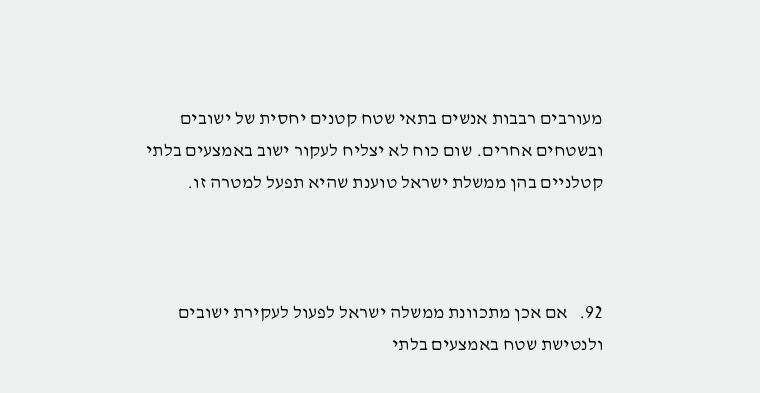מעורבים רבבות אנשים בתאי שטח קטנים יחסית של ישובים ובשטחים אחרים. שום כוח לא יצליח לעקור ישוב באמצעים בלתי קטלניים בהן ממשלת ישראל טוענת שהיא תפעל למטרה זו.



92.   אם אכן מתכוונת ממשלה ישראל לפעול לעקירת ישובים ולנטישת שטח באמצעים בלתי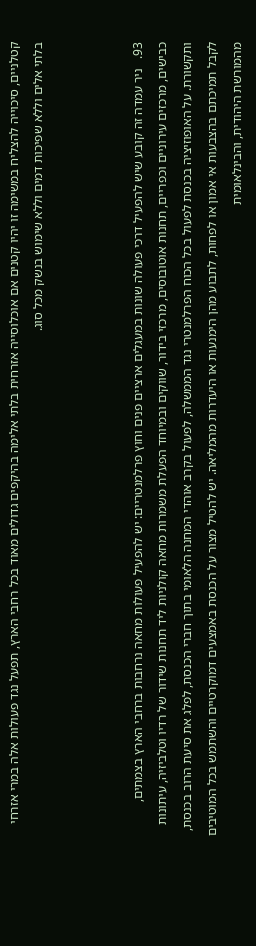קטלניים, סיכוייה להצליח במשימה זו יהיו קטנים אם אוכלוסייה אזרחית בלתי אלימה בהיקפים גדולים מאוד בכל רחבי הארץ, תפעל נגד פעולות אלה במרי אזרחי בלתי אלים וללא שפיכות דמים וללא שימוש בנשק מכל סוג.



93.   ניר עמדה זה קובע שיש להפעיל דרכי פעולה שונות במעגלים ארציים פנים וחוץ פרלמנטריים: יש להפעיל פעולות מחאה נרחבות ברחבי הארץ בצמתים, כבישים, מרכזים עירוניים וכפריים, תחנות אוטובוסים, מרכזי בידור, שווקים ובמיוחד הפעלת משמרות מחאה קולניות ליד תחנות שידור של רדיו וטלביזיה, עיתונות ותקשורת. על האופוזיציה בכנסת לפעול בכל הכוח הפרלמנטרי נגד הממשלה, לפעול בקרב אוהדי המחנה הלאומי בתוך חברי הכנסת, לפלג את סיעת הרוב בכנסת, לקבל תמיכתם בהצבעות אי אמון או לפחות, לתבוע מהן הימנעות או היעדרות מהמליאה. יש להטיל מצור על הכנסת באמצעים דמוקרטיים והשתמש בכל המוטיבים מהמורשת היהודית, והבינלאומית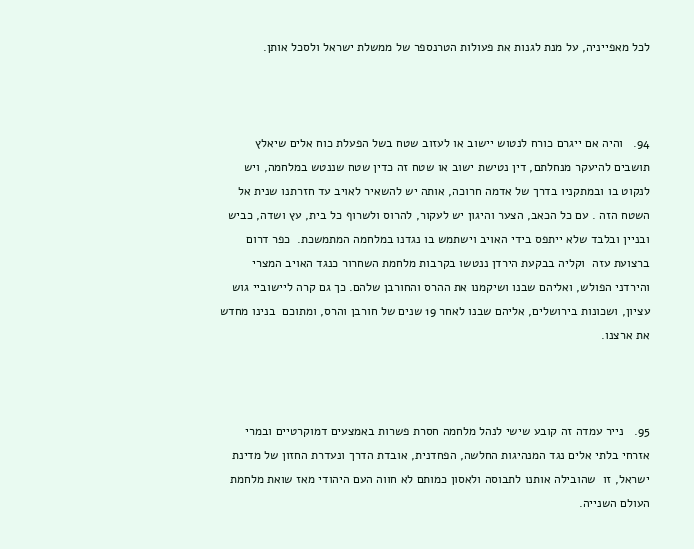לכל מאפייניה, על מנת לגנות את פעולות הטרנספר של ממשלת ישראל ולסכל אותן.



94.   והיה אם ייגרם כורח לנטוש יישוב או לעזוב שטח בשל הפעלת כוח אלים שיאלץ תושבים להיעקר מנחלתם, דין נטישת ישוב או שטח זה כדין שטח שננטש במלחמה, ויש לנקוט בו ובמתקניו בדרך של אדמה חרוכה, אותה יש להשאיר לאויב עד חזרתנו שנית אל השטח הזה . עם כל הכאב, הצער והיגון יש לעקור, להרוס ולשרוף כל בית, עץ ושדה, כביש ובניין ובלבד שלא ייתפס בידי האויב וישתמש בו נגדנו במלחמה המתמשכת.  כפר דרום ברצועת עזה  וקליה בבקעת הירדן ננטשו בקרבות מלחמת השחרור כנגד האויב המצרי והירדני הפולש, ואליהם שבנו ושיקמנו את ההרס והחורבן שלהם. כך גם קרה ליישוביי גוש עציון, ושכונות בירושלים, אליהם שבנו לאחר 19 שנים של חורבן והרס, ומתוכם  בנינו מחדש את ארצנו.



95.   נייר עמדה זה קובע שישי לנהל מלחמה חסרת פשרות באמצעים דמוקרטיים ובמרי אזרחי בלתי אלים נגד המנהיגות החלשה, הפחדנית, אובדת הדרך ונעדרת החזון של מדינת ישראל, זו  שהובילה אותנו לתבוסה ולאסון כמותם לא חווה העם היהודי מאז שואת מלחמת העולם השנייה.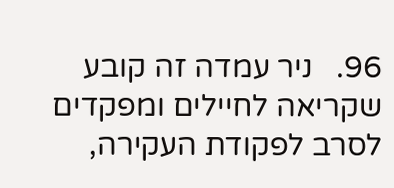96.   ניר עמדה זה קובע שקריאה לחיילים ומפקדים לסרב לפקודת העקירה,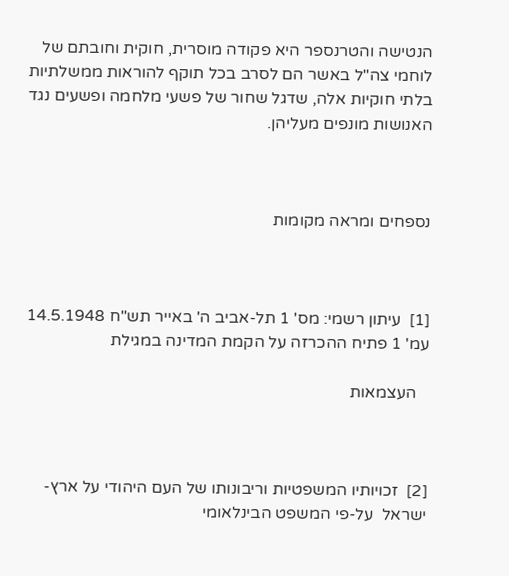הנטישה והטרנספר היא פקודה מוסרית, חוקית וחובתם של לוחמי צה"ל באשר הם לסרב בכל תוקף להוראות ממשלתיות בלתי חוקיות אלה, שדגל שחור של פשעי מלחמה ופשעים נגד האנושות מונפים מעליהן.



נספחים ומראה מקומות



[1]  עיתון רשמי: מס' 1 תל-אביב ה' באייר תש"ח 14.5.1948 עמ' 1 פתיח ההכרזה על הקמת המדינה במגילת

   העצמאות



[2]  זכויותיו המשפטיות וריבונותו של העם היהודי על ארץ-ישראל  על-פי המשפט הבינלאומי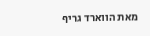מאת הווארד גריף